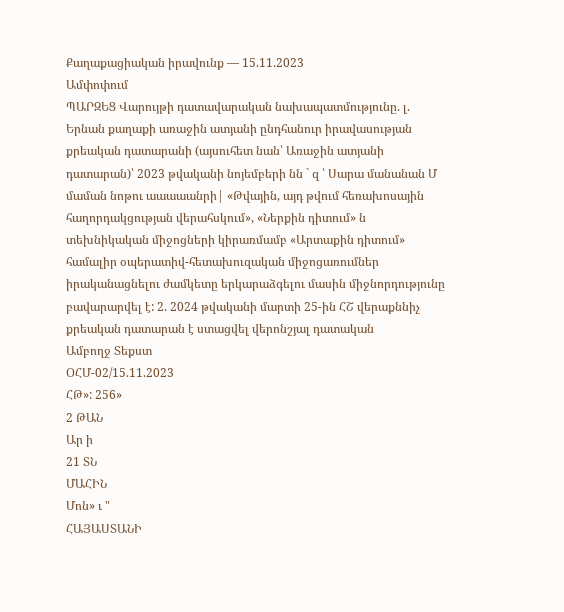Քաղաքացիական իրավունք — 15.11.2023
Ամփոփում
ՊԱՐԶԵՑ Վարույթի դատավարական նախապատմությունը. լ. Երնան քաղաքի առաջին ատյանի ընդհանուր իրավասության քրեական դատարանի (այսուհետ նան՝ Առաջին ատյանի դատարան)՝ 2023 թվականի նոյեմբերի նն ` զ ՝ Սարա մանանան Մ մաման նոթու աաաաանրի| «Թվային, այդ թվում հեռախոսային հաղորդակցության վերահսկում», «Ներքին դիտում» ն տեխնիկական միջոցների կիրառմամբ «Արտաքին դիտում» համալիր օպերատիվ-հետախուզական միջոցառումներ իրականացնելու ժամկետը երկարաձգելու մասին միջնորդությունը բավարարվել է: 2. 2024 թվականի մարտի 25-ին ՀՇ վերաքննիչ քրեական դատարան է ստացվել վերոնշյալ դատական
Ամբողջ Տեքստ
ՕՀՄ-02/15.11.2023
ՀԹ»: 256»
2 ԹԱՆ
Ար ի
21 ՏՆ
ՄԱՀԻՆ
Մոն» ւ "
ՀԱՅԱՍՏԱՆԻ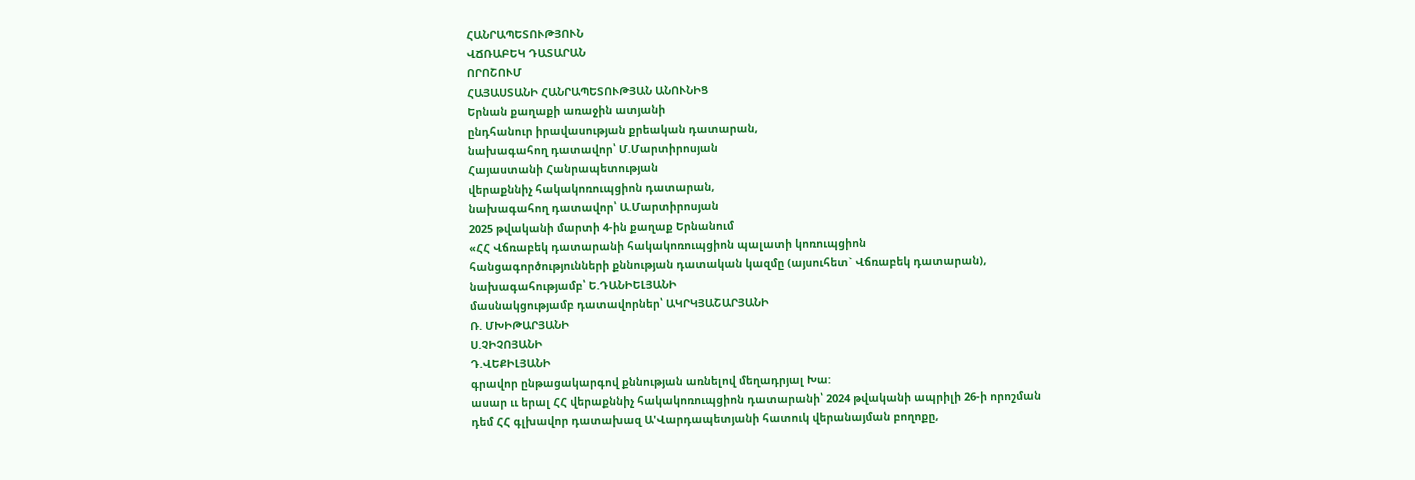ՀԱՆՐԱՊԵՏՈՒԹՅՈՒՆ
ՎՃՌԱԲԵԿ ԴԱՏԱՐԱՆ
ՈՐՈՇՈՒՄ
ՀԱՅԱՍՏԱՆԻ ՀԱՆՐԱՊԵՏՈՒԹՅԱՆ ԱՆՈՒՆԻՑ
Երնան քաղաքի առաջին ատյանի
ընդհանուր իրավասության քրեական դատարան,
նախագահող դատավոր՝ Մ.Մարտիրոսյան
Հայաստանի Հանրապետության
վերաքննիչ հակակոռուպցիոն դատարան,
նախագահող դատավոր՝ Ա.Մարտիրոսյան
2025 թվականի մարտի 4-ին քաղաք Երնանում
«ՀՀ Վճռաբեկ դատարանի հակակոռուպցիոն պալատի կոռուպցիոն
հանցագործությունների քննության դատական կազմը (այսուհետ` Վճռաբեկ դատարան),
նախագահությամբ՝ Ե.ԴԱՆԻԵԼՅԱՆԻ
մասնակցությամբ դատավորներ՝ ԱԿՐԿՅԱՇԱՐՅԱՆԻ
Ռ. ՄԽԻԹԱՐՅԱՆԻ
Ս.ՉԻՉՈՅԱՆԻ
Դ.ՎԵՔԻԼՅԱՆԻ
գրավոր ընթացակարգով քննության առնելով մեղադրյալ Խա:
ասար ււ երալ ՀՀ վերաքննիչ հակակոռուպցիոն դատարանի՝ 2024 թվականի ապրիլի 26-ի որոշման դեմ ՀՀ գլխավոր դատախազ Ա'Վարդապետյանի հատուկ վերանայման բողոքը,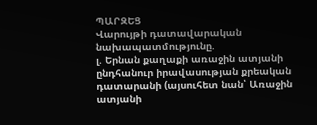ՊԱՐԶԵՑ
Վարույթի դատավարական նախապատմությունը.
լ. Երնան քաղաքի առաջին ատյանի ընդհանուր իրավասության քրեական դատարանի (այսուհետ նան՝ Առաջին ատյանի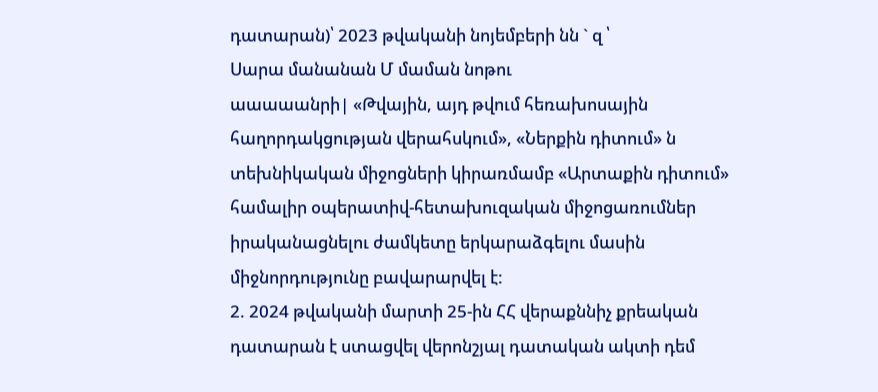դատարան)՝ 2023 թվականի նոյեմբերի նն ` զ ՝
Սարա մանանան Մ մաման նոթու
աաաաանրի| «Թվային, այդ թվում հեռախոսային հաղորդակցության վերահսկում», «Ներքին դիտում» ն տեխնիկական միջոցների կիրառմամբ «Արտաքին դիտում» համալիր օպերատիվ-հետախուզական միջոցառումներ իրականացնելու ժամկետը երկարաձգելու մասին միջնորդությունը բավարարվել է:
2. 2024 թվականի մարտի 25-ին ՀՀ վերաքննիչ քրեական դատարան է ստացվել վերոնշյալ դատական ակտի դեմ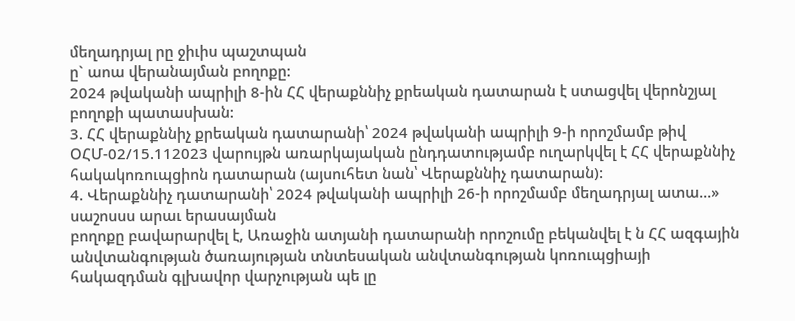մեղադրյալ րը ջիւիս պաշտպան
ը` աոա վերանայման բողոքը:
2024 թվականի ապրիլի 8-ին ՀՀ վերաքննիչ քրեական դատարան է ստացվել վերոնշյալ բողոքի պատասխան:
3. ՀՀ վերաքննիչ քրեական դատարանի՝ 2024 թվականի ապրիլի 9-ի որոշմամբ թիվ ՕՀՄ-02/15.112023 վարույթն առարկայական ընդդատությամբ ուղարկվել է ՀՀ վերաքննիչ հակակոռուպցիոն դատարան (այսուհետ նան՝ Վերաքննիչ դատարան):
4. Վերաքննիչ դատարանի՝ 2024 թվականի ապրիլի 26-ի որոշմամբ մեղադրյալ ատա...» սաշոսսս արաւ երասայման
բողոքը բավարարվել է, Առաջին ատյանի դատարանի որոշումը բեկանվել է ն ՀՀ ազգային անվտանգության ծառայության տնտեսական անվտանգության կոռուպցիայի հակազդման գլխավոր վարչության պե լը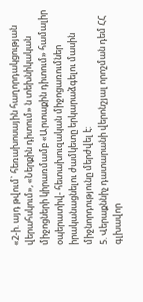«2-ի. այդ թվում` հեռախոսային հաղորդակցության վերահսկում», «Ներքին դիտում» ն տեխնիկական միջոցների կիրառմամբ «Արտաքին դիտում» համալիր օպերատիվ- հետախուզական միջոցառումներ իրականացնելու ժամկետը երկարաձգելու մասին միջնորդությունը մերժվել է:
5. Վերաքննիչ դատարանի վերոնշյալ որոշման դեմ ՀՀ գլխավոր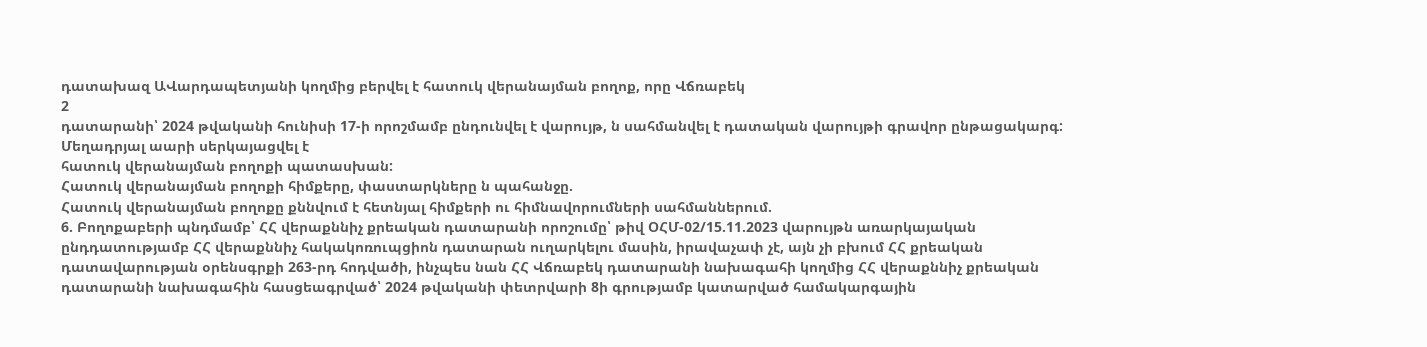դատախազ ԱՎարդապետյանի կողմից բերվել է հատուկ վերանայման բողոք, որը Վճռաբեկ
2
դատարանի՝ 2024 թվականի հունիսի 17-ի որոշմամբ ընդունվել է վարույթ, ն սահմանվել է դատական վարույթի գրավոր ընթացակարգ:
Մեղադրյալ աարի սերկայացվել է
հատուկ վերանայման բողոքի պատասխան:
Հատուկ վերանայման բողոքի հիմքերը, փաստարկները ն պահանջը.
Հատուկ վերանայման բողոքը քննվում է հետնյալ հիմքերի ու հիմնավորումների սահմաններում.
6. Բողոքաբերի պնդմամբ՝ ՀՀ վերաքննիչ քրեական դատարանի որոշումը՝ թիվ ՕՀՄ-02/15.11.2023 վարույթն առարկայական ընդդատությամբ ՀՀ վերաքննիչ հակակոռուպցիոն դատարան ուղարկելու մասին, իրավաչափ չէ, այն չի բխում ՀՀ քրեական դատավարության օրենսգրքի 263-րդ հոդվածի, ինչպես նան ՀՀ Վճռաբեկ դատարանի նախագահի կողմից ՀՀ վերաքննիչ քրեական դատարանի նախագահին հասցեագրված՝ 2024 թվականի փետրվարի 8ի գրությամբ կատարված համակարգային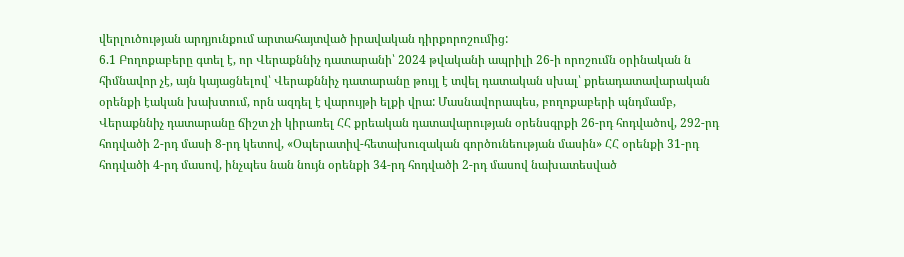վերլուծության արդյունքում արտահայտված իրավական դիրքորոշումից:
6.1 Բողոքաբերը գտել է, որ Վերաքննիչ դատարանի՝ 2024 թվականի ապրիլի 26-ի որոշումն օրինական ն հիմնավոր չէ, այն կայացնելով՝ Վերաքննիչ դատարանը թույլ է տվել դատական սխալ՝ քրեադատավարական օրենքի էական խախտում, որն ազդել է վարույթի ելքի վրա: Մասնավորապես, բողոքաբերի պնդմամբ, Վերաքննիչ դատարանը ճիշտ չի կիրառել ՀՀ քրեական դատավարության օրենսգրքի 26-րդ հոդվածով, 292-րդ հոդվածի 2-րդ մասի 8-րդ կետով, «Օպերատիվ-հետախուզական գործունեության մասին» ՀՀ օրենքի 31-րդ հոդվածի 4-րդ մասով, ինչպես նան նույն օրենքի 34-րդ հոդվածի 2-րդ մասով նախատեսված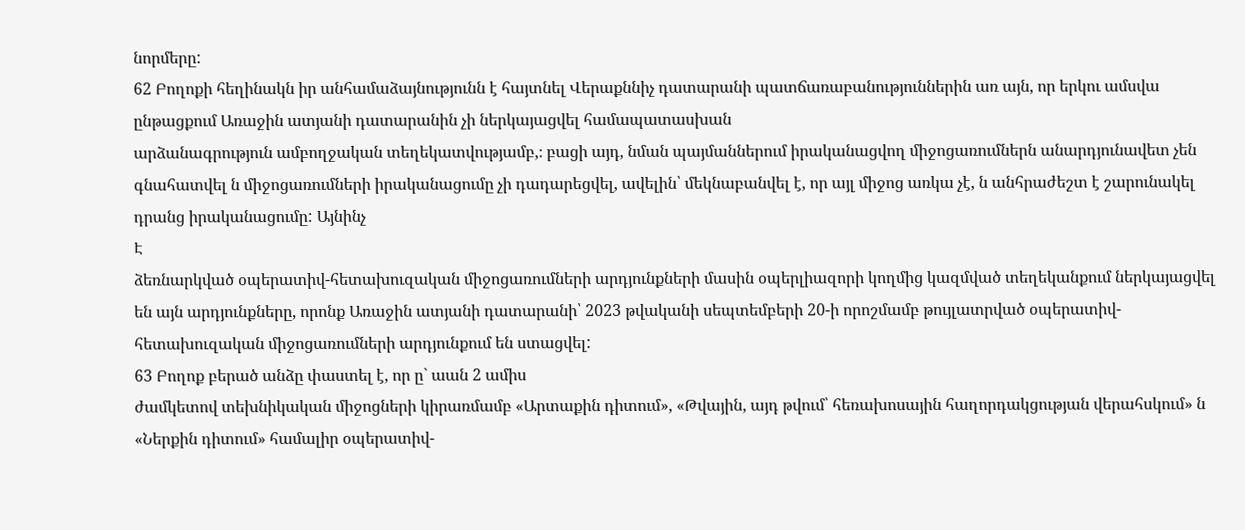նորմերը:
62 Բողոքի հեղինակն իր անհամաձայնությունն է հայտնել Վերաքննիչ դատարանի պատճառաբանություններին առ այն, որ երկու ամսվա ընթացքում Առաջին ատյանի դատարանին չի ներկայացվել համապատասխան
արձանագրություն ամբողջական տեղեկատվությամբ,։ բացի այդ, նման պայմաններում իրականացվող միջոցառումներն անարդյունավետ չեն գնահատվել ն միջոցառումների իրականացումը չի դադարեցվել, ավելին՝ մեկնաբանվել է, որ այլ միջոց առկա չէ, ն անհրաժեշտ է շարունակել դրանց իրականացումը: Այնինչ
Է
ձեռնարկված օպերատիվ-հետախուզական միջոցառումների արդյունքների մասին օպերլիազորի կողմից կազմված տեղեկանքում ներկայացվել են այն արդյունքները, որոնք Առաջին ատյանի դատարանի՝ 2023 թվականի սեպտեմբերի 20-ի որոշմամբ թույլատրված օպերատիվ-հետախուզական միջոցառումների արդյունքում են ստացվել:
63 Բողոք բերած անձը փաստել է, որ ը` աան 2 ամիս
ժամկետով տեխնիկական միջոցների կիրառմամբ «Արտաքին դիտում», «Թվային, այդ թվում՝ հեռախոսային հաղորդակցության վերահսկում» ն «Ներքին դիտում» համալիր օպերատիվ-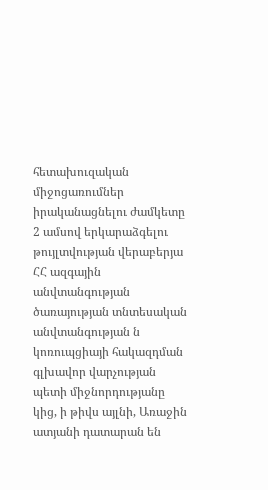հետախուզական միջոցառումներ իրականացնելու ժամկետը 2 ամսով երկարաձգելու թույլտվության վերաբերյա ՀՀ ազգային անվտանգության ծառայության տնտեսական անվտանգության ն կոռուպցիայի հակազդման գլխավոր վարչության պետի միջնորդությանը կից, ի թիվս այլնի, Առաջին ատյանի դատարան են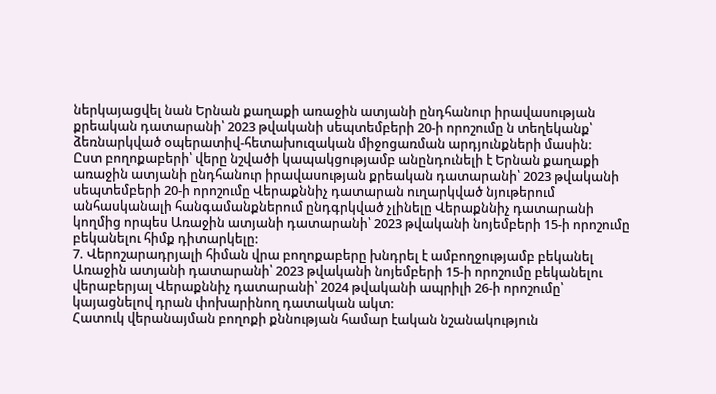ներկայացվել նան Երնան քաղաքի առաջին ատյանի ընդհանուր իրավասության քրեական դատարանի՝ 2023 թվականի սեպտեմբերի 20-ի որոշումը ն տեղեկանք՝ ձեռնարկված օպերատիվ-հետախուզական միջոցառման արդյունքների մասին:
Ըստ բողոքաբերի՝ վերը նշվածի կապակցությամբ անընդունելի է Երնան քաղաքի առաջին ատյանի ընդհանուր իրավասության քրեական դատարանի՝ 2023 թվականի սեպտեմբերի 20-ի որոշումը Վերաքննիչ դատարան ուղարկված նյութերում անհասկանալի հանգամանքներում ընդգրկված չլինելը Վերաքննիչ դատարանի կողմից որպես Առաջին ատյանի դատարանի՝ 2023 թվականի նոյեմբերի 15-ի որոշումը բեկանելու հիմք դիտարկելը:
7. Վերոշարադրյալի հիման վրա բողոքաբերը խնդրել է ամբողջությամբ բեկանել Առաջին ատյանի դատարանի՝ 2023 թվականի նոյեմբերի 15-ի որոշումը բեկանելու վերաբերյալ Վերաքննիչ դատարանի՝ 2024 թվականի ապրիլի 26-ի որոշումը՝ կայացնելով դրան փոխարինող դատական ակտ:
Հատուկ վերանայման բողոքի քննության համար էական նշանակություն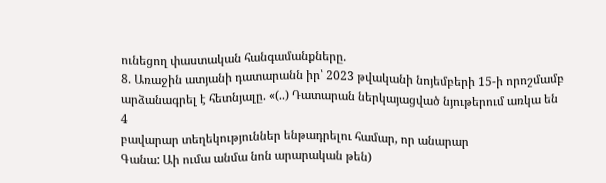ունեցող փաստական հանգամանքները.
8. Առաջին ատյանի դատարանն իր՝ 2023 թվականի նոյեմբերի 15-ի որոշմամբ արձանագրել է հետնյալը. «(..) Դատարան ներկայացված նյութերում առկա են
4
բավարար տեղեկություններ ենթադրելու համար, որ անարար
Գանա: Աի ումա անմա նոն արարական թեն)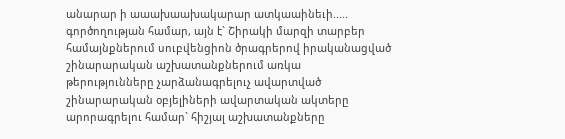անարար ի աաախաախակարար ատկաաինեւի.....
գործողության համար, այն է` Շիրակի մարզի տարբեր համայնքներում սուբվենցիոն ծրագրերով իրականացված շինարարական աշխատանքներում առկա
թերությունները չարձանագրելուչ ավարտված շինարարական օբյելիների ավարտական ակտերը արորագրելու համար` հիշյալ աշխատանքները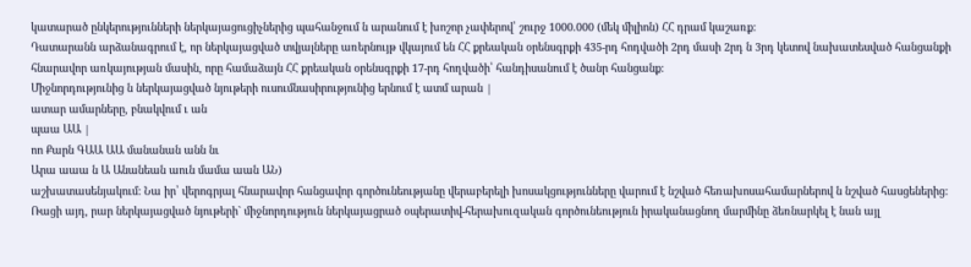կատարած ընկերությունների ներկայացուցիչներից պահանջում ն արանում է խոշոր չափերով՝ շուրջ 1000.000 (մեկ միլիոն) ՀՀ դրամ կաշառք:
Դատարանն արձանագրում է, որ ներկայացված տվյալները առերնույթ վկայում են ՀՀ քրեական օրենսգրքի 435-րդ հոդվածի 2րդ մասի 2րդ ն 3րդ կետով նախատեսված հանցանքի հնարավոր առկայության մասին, որը համաձայն ՀՀ քրեական օրենսգրքի 17-րդ հողվածի՝ հանդիսանում է ծանր հանցանք:
Միջնորդությունից ն ներկայացված նյութերի ուսումնասիրությունից երնում է ատմ արան |
ատար ամարները, բնակվում ւ ան
պաա ԱԱ |
ոո Քարն ԳԱԱ ԱԱ մանանան անն նւ
Արա աաա ն Ա Անանեան աուն մամա աան ԱՆ)
աշխատասենյակում: Նա իր՝ վերոգրյալ հնարավոր հանցավոր գործունեությանը վերաբերելի խոսակցությունները վարում է նշված հեռախոսահամարներով ն նշված հասցեներից:
Ռացի այդ, րար ներկայացված նյութերի` միջնորդություն ներկայացրած օպերատիվ-հերախուզական գործունեություն իրականացնող մարմինը ձեռնարկել է նան այլ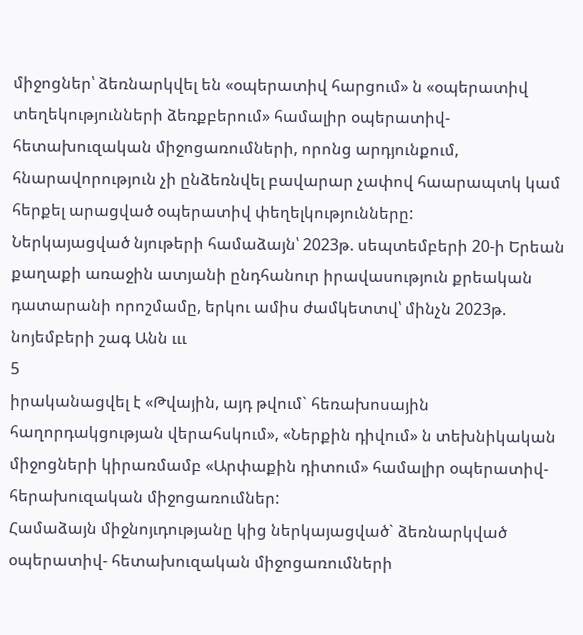միջոցներ՝ ձեռնարկվել են «օպերատիվ հարցում» ն «օպերատիվ տեղեկությունների ձեռքբերում» համալիր օպերատիվ-հետախուզական միջոցառումների, որոնց արդյունքում, հնարավորություն չի ընձեռնվել բավարար չափով հաարապտկ կամ հերքել արացված օպերատիվ փեղելկությունները:
Ներկայացված նյութերի համաձայն՝ 2023թ. սեպտեմբերի 20-ի Երեան քաղաքի առաջին ատյանի ընդհանուր իրավասություն քրեական դատարանի որոշմամը, երկու ամիս ժամկետտվ՝ մինչն 2023թ. նոյեմբերի շագ Անն ւււ
5
իրականացվել է «Թվային, այդ թվում` հեռախոսային հաղորդակցության վերահսկում», «Ներքին դիվում» ն տեխնիկական միջոցների կիրառմամբ «Արփաքին դիտում» համալիր օպերատիվ-հերախուզական միջոցառումներ:
Համաձայն միջնոյւդությանը կից ներկայացված` ձեռնարկված օպերատիվ- հետախուզական միջոցառումների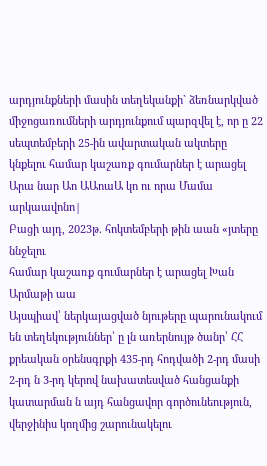արդյունքների մասին տեղեկանքի` ձեռնարկված միջոցառումների արդյունքում պարզվել է, որ ը 22 սեպտեմբերի 25-ին ավարտական ակտերը կնքելու համար կաշառք գումարներ է արացել Արա նար Աո ԱԱոաԱ կո ու որա Մամա արկաավոնո|
Բացի այդ, 2023թ. հոկտեմբերի թին աան «յտերը ննջելու
համար կաշառք գումարներ է արացել Խան
Արմաթի աա
Այսպիավ՝ ներկայացված նյութերը պարունակում են տեղեկություններ՝ ը լն առերնույթ ծանր՝ ՀՀ քրեական օրենսգրքի 435-րդ հոդվածի 2-րդ մասի 2-րդ ն 3-րդ կերով նախատեսված հանցանքի կատարման ն այդ հանցավոր գործունեություն, վերջինիս կողմից շարունակելու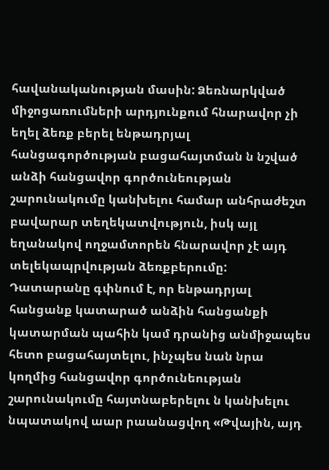հավանականության մասին: Ձեռնարկված միջոցառումների արդյունքում հնարավոր չի եղել ձեռք բերել ենթադրյալ հանցագործության բացահայտման ն նշված անձի հանցավոր գործունեության շարունակումը կանխելու համար անհրաժեշտ բավարար տեղեկատվություն, իսկ այլ եղանակով ողջամտորեն հնարավոր չէ այդ տելեկապրվության ձեռքբերումը:
Դատարանը գփնում է, որ ենթադրյալ հանցանք կատարած անձին հանցանքի կատարման պահին կամ դրանից անմիջապես հետո բացահայտելու, ինչպես նան նրա կողմից հանցավոր գործունեության շարունակումը հայտնաբերելու ն կանխելու նպատակով աար րաանացվող «Թվային, այդ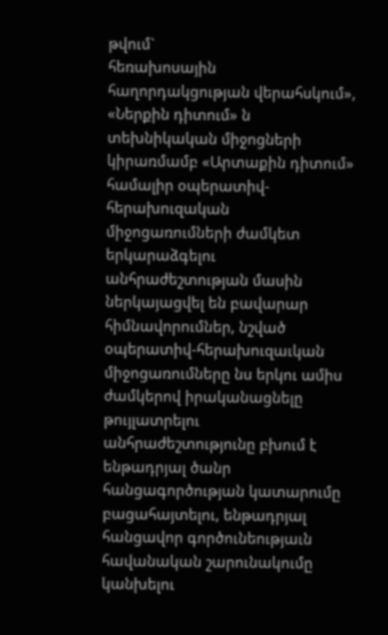թվում`
հեռախոսային հաղորդակցության վերահսկում», «Ներքին դիտում» ն տեխնիկական միջոցների կիրառմամբ «Արտաքին դիտում» համալիր օպերատիվ-հերախուզական միջոցառումների ժամկետ երկարաձգելու անհրաժեշտության մասին ներկայացվել են բավարար հիմնավորումներ, նշված օպերատիվ-հերախուզաւկան միջոցառումները նս երկու ամիս ժամկերով իրականացնելը թույլատրելու անհրաժեշտությունը բխում է ենթադրյալ ծանր հանցագործության կատարումը բացահայտելու, ենթադրյալ հանցավոր գործունեությաւն հավանական շարունակումը կանխելու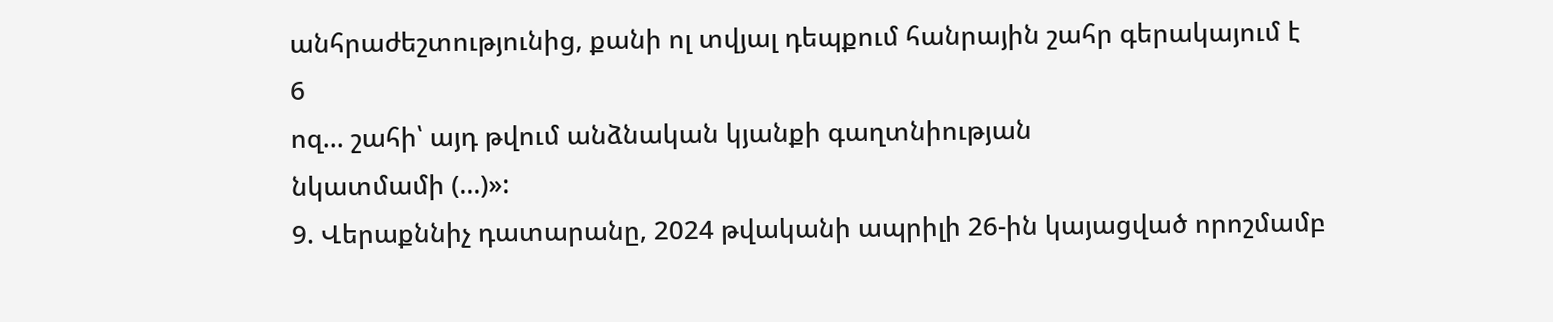անհրաժեշտությունից, քանի ոլ տվյալ դեպքում հանրային շահր գերակայում է
6
ոզ... շահի՝ այդ թվում անձնական կյանքի գաղտնիության
նկատմամի (...)»:
9. Վերաքննիչ դատարանը, 2024 թվականի ապրիլի 26-ին կայացված որոշմամբ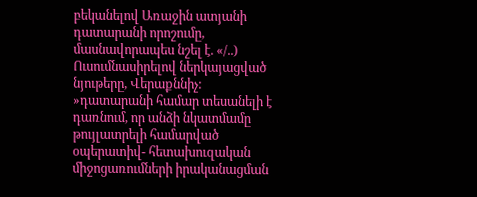բեկանելով Առաջին ատյանի դատարանի որոշումը, մասնավորապես նշել է. «/..) Ուսումնասիրելով ներկայացված նյութերը, Վերաքննիչ: »դատարանի համար տեսանելի է դառնում, որ անձի նկատմամը թույլատրելի համարված օպերատիվ- հետախուզական միջոցառումների իրականացման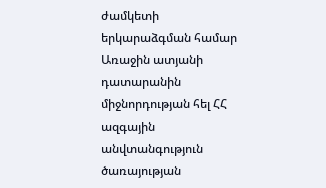ժամկետի երկարաձգման համար Առաջին ատյանի դատարանին միջնորդության հել ՀՀ ազգային անվտանգություն ծառայության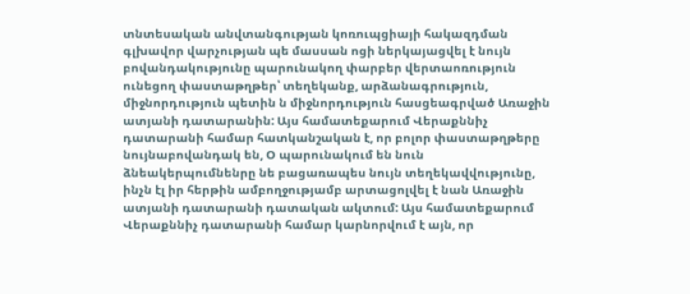տնտեսական անվտանգության կոռուպցիայի հակազդման գլխավոր վարչության պե մասսան ոցի ներկայացվել է նույն
բովանդակությունը պարունակող փարբեր վերտաոռություն ունեցող փաստաթղթեր՝ տեղեկանք, արձանագրություն, միջնորդություն պետին ն միջնորդություն հասցեագրված Առաջին ատյանի դատարանին: Այս համատեքարում Վերաքննիչ դատարանի համար հատկանշական է, որ բոլոր փաստաթղթերը նույնաբովանդակ են, Օ պարունակում են նուն ձնեակերպումնենրը նե բացառապես նույն տեղեկավվությունը, ինչն էլ իր հերթին ամբողջությամբ արտացոլվել է նան Առաջին ատյանի դատարանի դատական ակտում: Այս համատեքարում Վերաքննիչ դատարանի համար կարնորվում է այն, որ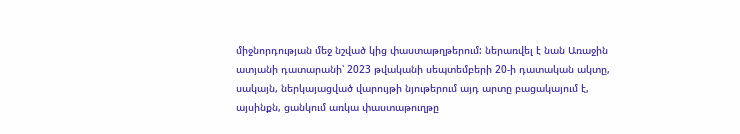միջնորդության մեջ նշված կից փաստաթղթերում: ներառվել է նան Առաջին ատյանի դատարանի՝ 2023 թվականի սեպտեմբերի 20-ի դատական ակտը, սակայն, ներկայացված վարույթի նյութերում այդ արտը բացակայում է, այսինքն, ցանկում առկա փաստաթուղթը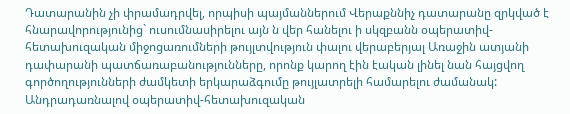Դատարանին չի փրամադրվել, որպիսի պայմաններում Վերաքննիչ դատարանը զրկված է հնարավորությունից` ուսումնասիրելու այն ն վեր հանելու ի սկզբանն օպերատիվ- հետախուզական միջոցառումների թույլտվություն փալու վերաբերյալ Առաջին ատյանի դափարանի պատճառաբանությունները, որոնք կարող էին էական լինել նան հայցվող գործողությունների ժամկետի երկարաձգումը թույլատրելի համարելու ժամանակ:
Անդրադառնալով օպերատիվ-հետախուզական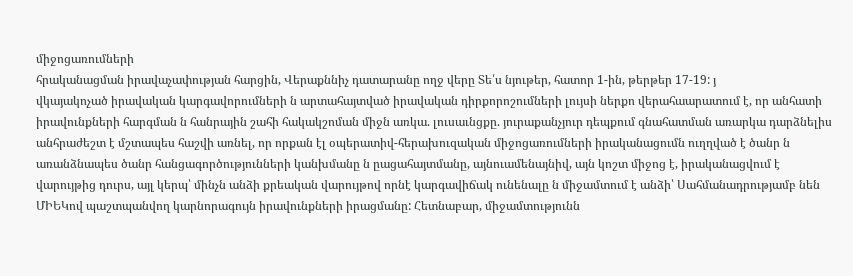միջոցառումների
հրականացման իրավաչափության հարցին, Վերաքննիչ դատարանը ողջ վերը Տե՛ս նյութեր, հատոր 1-ին, թերթեր 17-19: յ
վկայակոչած իրավական կարգավորումների ն արտահայտված իրավական դիրքորոշումների լույսի ներքո վերահաարատում է, որ անհատի իրավունքների հարգման ն հանրային շահի հակակշոման միջն առկա. լուսաւնցքը. յուրաքանչյուր դեպքում գնահատման առարկա դարձնելիս անհրաժեշտ է մշտապես հաշվի առնել, որ որքան էլ օպերատիվ-հերախուզական միջոցառումների իրականացումն ուղղված է ծանր ն առանձնապես ծանր հանցագործությունների կանխմանը ն ըացահայտմանը, այնուամենայնիվ, այն կոշտ միջոց է, իրականացվում է վարույթից դուրս, այլ կերպ՝ մինչն անձի քրեական վարույթով որնէ կարգավիճակ ունենալը ն միջամտում է անձի՝ Սահմանադրությամբ նեն ՄԻԵԿով պաշտպանվող կարնորագույն իրավունքների իրացմանը: Հետնաբար, միջամտությունն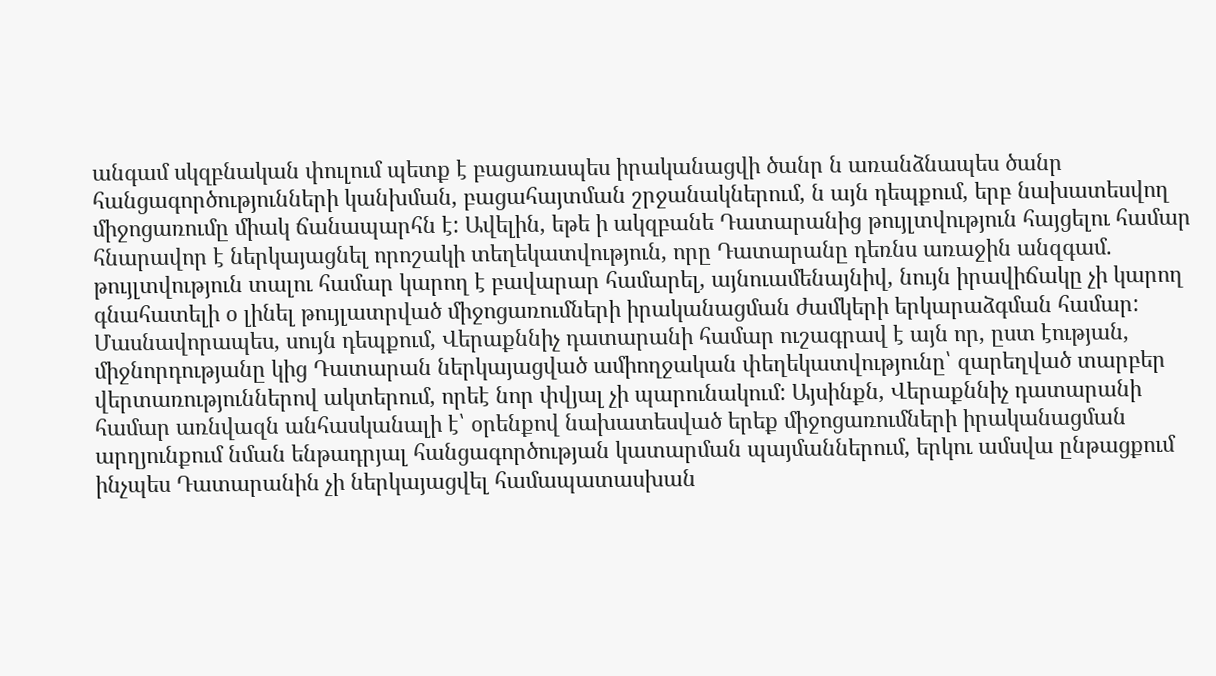անգամ սկզբնական փուլում պետք է բացառապես իրականացվի ծանր ն առանձնապես ծանր հանցագործությունների կանխման, բացահայտման շրջանակներում, ն այն դեպքում, երբ նախատեսվող միջոցառումը միակ ճանապարհն է: Ավելին, եթե ի ակզբանե Դատարանից թույլտվություն հայցելու համար հնարավոր է ներկայացնել որոշակի տեղեկատվություն, որը Դատարանը դեռնս առաջին անզգամ. թույլտվություն տալու համար կարող է բավարար համարել, այնուամենայնիվ, նույն իրավիճակը չի կարող գնահատելի օ լինել թույլատրված միջոցառումների իրականացման ժամկերի երկարաձգման համար: Մասնավորապես, սույն դեպքում, Վերաքննիչ դատարանի համար ուշագրավ է այն որ, ըստ էության, միջնորդությանը կից Դատարան ներկայացված ամիողջական փեղեկատվությունը՝ զարեղված տարբեր վերտառություններով ակտերում, որեէ նոր փվյալ չի պարունակում: Այսինքն, Վերաքննիչ դատարանի համար առնվազն անհասկանալի է՝ օրենքով նախատեսված երեք միջոցառումների իրականացման արղյունքում նման ենթադրյալ հանցագործության կատարման պայմաններում, երկու ամսվա ընթացքում ինչպես Դատարանին չի ներկայացվել համապատասխան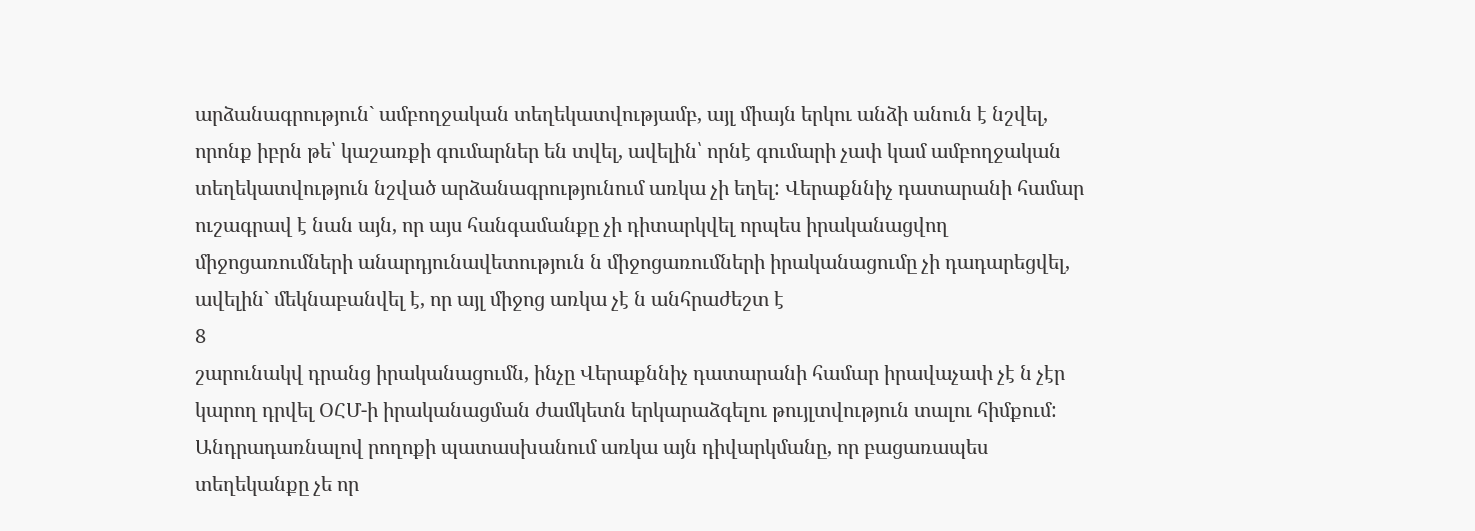արձանագրություն` ամբողջական տեղեկատվությամբ, այլ միայն երկու անձի անուն է նշվել, որոնք իբրն թե՝ կաշառքի գումարներ են տվել, ավելին՝ որնէ գումարի չափ կամ ամբողջական տեղեկատվություն նշված արձանագրությունում առկա չի եղել: Վերաքննիչ դատարանի համար ուշագրավ է նան այն, որ այս հանգամանքը չի դիտարկվել որպես իրականացվող միջոցառումների անարդյունավետություն ն միջոցառումների իրականացումը չի դադարեցվել, ավելին` մեկնաբանվել է, որ այլ միջոց առկա չէ ն անհրաժեշտ է
8
շարունակվ դրանց իրականացումն, ինչը Վերաքննիչ դատարանի համար իրավաչափ չէ ն չէր կարող դրվել ՕՀՄ-ի իրականացման ժամկետն երկարաձգելու թույլտվություն տալու հիմքում:
Անդրադառնալով րողոքի պատասխանում առկա այն դիվարկմանը, որ բացառապես տեղեկանքը չե որ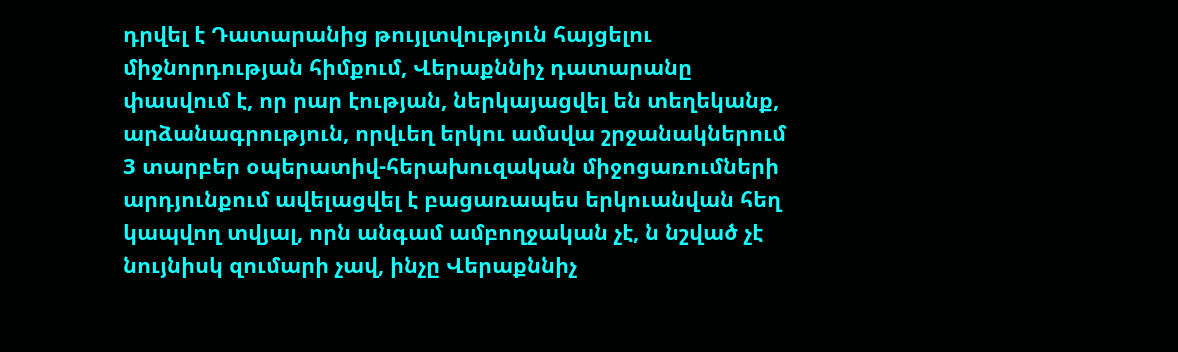դրվել է Դատարանից թույլտվություն հայցելու միջնորդության հիմքում, Վերաքննիչ դատարանը փասվում է, որ րար էության, ներկայացվել են տեղեկանք, արձանագրություն, որվւեղ երկու ամսվա շրջանակներում 3 տարբեր օպերատիվ-հերախուզական միջոցառումների արդյունքում ավելացվել է բացառապես երկուանվան հեղ կապվող տվյալ, որն անգամ ամբողջական չէ, ն նշված չէ նույնիսկ զումարի չավ, ինչը Վերաքննիչ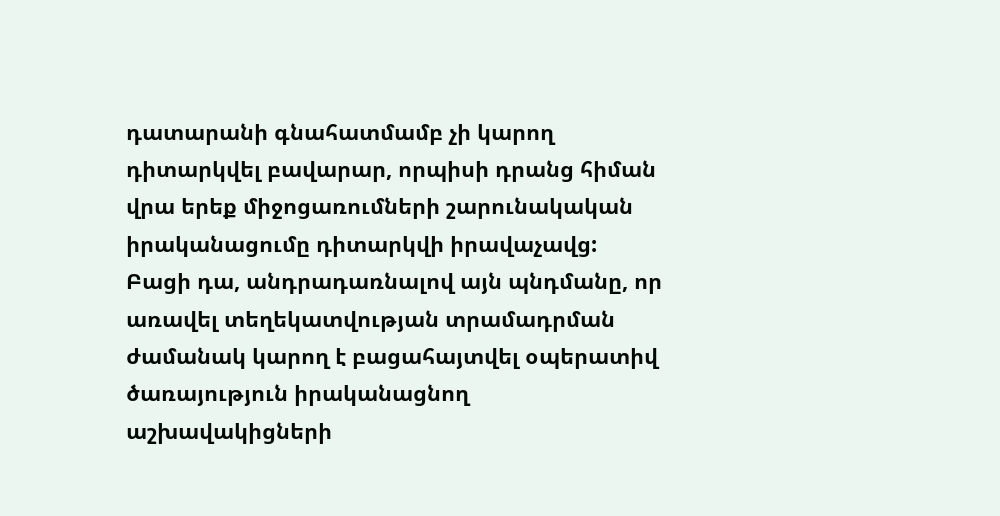դատարանի գնահատմամբ չի կարող դիտարկվել բավարար, որպիսի դրանց հիման վրա երեք միջոցառումների շարունակական իրականացումը դիտարկվի իրավաչավց: Բացի դա, անդրադառնալով այն պնդմանը, որ առավել տեղեկատվության տրամադրման ժամանակ կարող է բացահայտվել օպերատիվ ծառայություն իրականացնող աշխավակիցների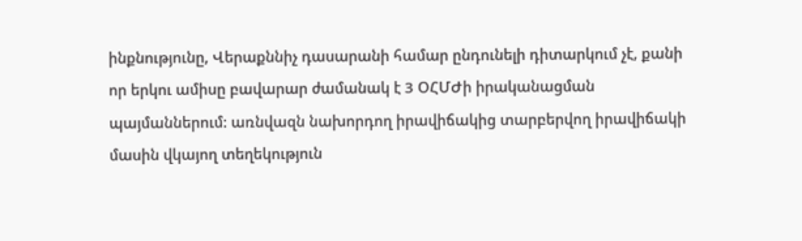ինքնությունը, Վերաքննիչ դասարանի համար ընդունելի դիտարկում չէ, քանի որ երկու ամիսը բավարար ժամանակ է 3 ՕՀՄԺի իրականացման պայմաններում: առնվազն նախորդող իրավիճակից տարբերվող իրավիճակի մասին վկայող տեղեկություն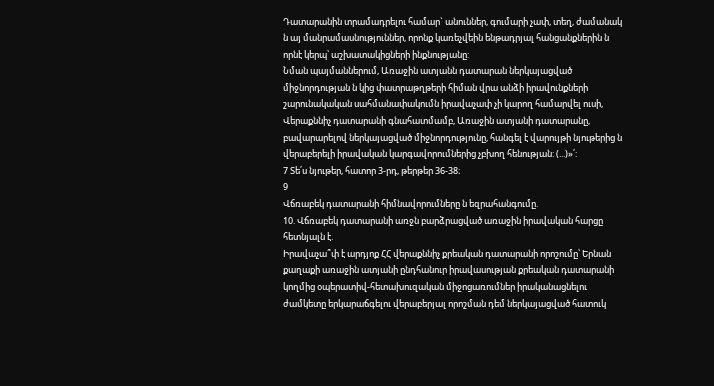Դատարանին տրամադրելու համար` անուններ, գումարի չափ, տեղ, ժամանակ ն այ մանրամասնություններ, որոնք կառեչվեին ենթադրյալ հանցանքներին ն որնէ կերպ՝ աշխատակիցների ինքնությանը:
Նման պայմաններում, Առաջին ատյանն դատարան ներկայացված
միջնորդության ն կից փատրաթղթերի հիման վրա անձի իրավունքների շարունակական սահմանափակումն իրավաչափ չի կարող համարվել ուսի, Վերաքննիչ դատարանի գնահատմամբ, Առաջին ատյանի դատարանը,
բավարարելով ներկայացված միջնորդությունը, հանգել է վարույթի նյութերից ն վերաբերելի իրավական կարգավորումներից չբխող հենության: (...)»՛:
7 Տե՛ս նյութեր, հատոր 3-րդ, թերթեր 36-38։
9
Վճռաբեկ դատարանի հիմնավորումները ն եզրահանգումը.
10. Վճռաբեկ դատարանի առջն բարձրացված առաջին իրավական հարցը հետնյալն է.
Իրավաչա՞փ է արդյոք ՀՀ վերաքննիչ քրեական դատարանի որոշումը՝ Երնան քաղաքի առաջին ատյանի ընդհանուր իրավասության քրեական դատարանի կողմից օպերատիվ-հետախուզական միջոցառումներ իրականացնելու ժամկետը երկարաճգելու վերաբերյալ որոշման դեմ ներկայացված հատուկ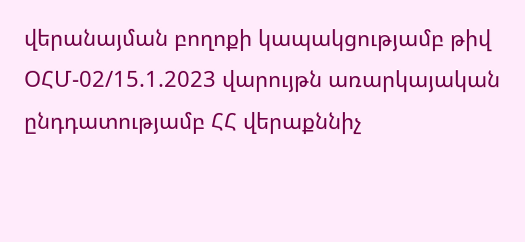վերանայման բողոքի կապակցությամբ թիվ ՕՀՄ-02/15.1.2023 վարույթն առարկայական ընդդատությամբ ՀՀ վերաքննիչ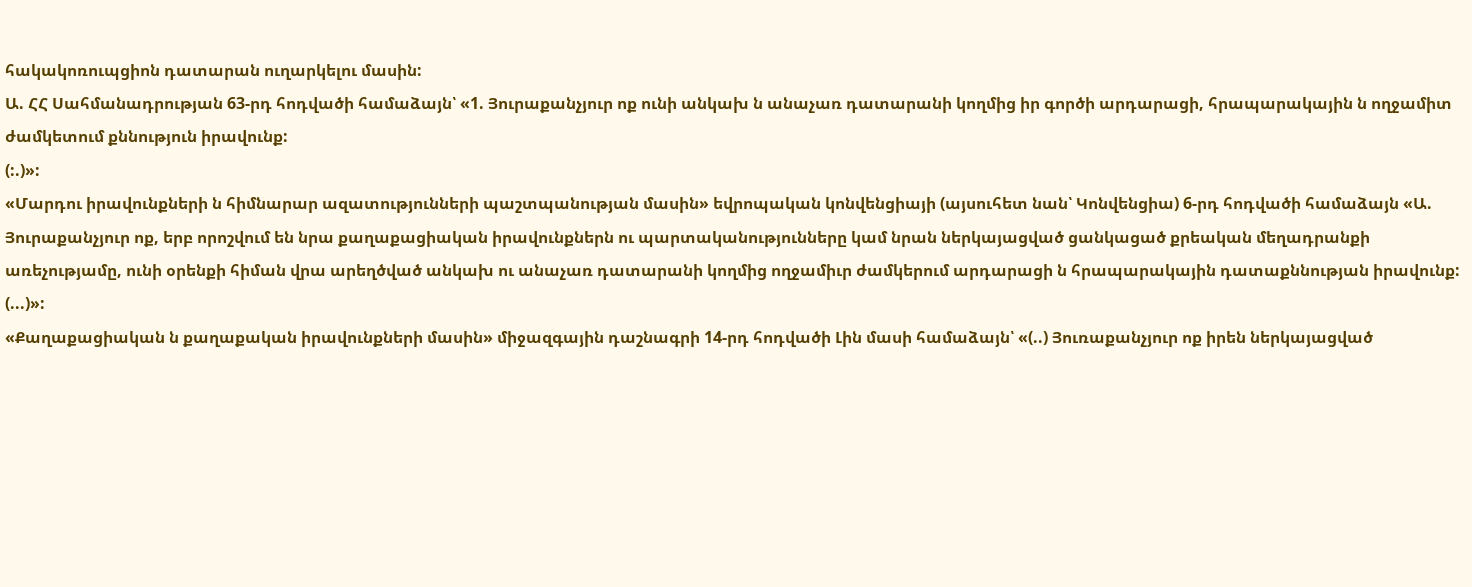հակակոռուպցիոն դատարան ուղարկելու մասին:
Ա. ՀՀ Սահմանադրության 63-րդ հոդվածի համաձայն՝ «1. Յուրաքանչյուր ոք ունի անկախ ն անաչառ դատարանի կողմից իր գործի արդարացի, հրապարակային ն ողջամիտ ժամկետում քննություն իրավունք:
(:.)»:
«Մարդու իրավունքների ն հիմնարար ազատությունների պաշտպանության մասին» եվրոպական կոնվենցիայի (այսուհետ նան՝ Կոնվենցիա) 6-րդ հոդվածի համաձայն «Ա. Յուրաքանչյուր ոք, երբ որոշվում են նրա քաղաքացիական իրավունքներն ու պարտականությունները կամ նրան ներկայացված ցանկացած քրեական մեղադրանքի առեչությամը, ունի օրենքի հիման վրա արեղծված անկախ ու անաչառ դատարանի կողմից ողջամիւր ժամկերում արդարացի ն հրապարակային դատաքննության իրավունք: (...)»:
«Քաղաքացիական ն քաղաքական իրավունքների մասին» միջազգային դաշնագրի 14-րդ հոդվածի Լին մասի համաձայն՝ «(..) Յուռաքանչյուր ոք իրեն ներկայացված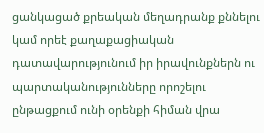ցանկացած քրեական մեղադրանք քննելու կամ որեէ քաղաքացիական դատավարությունում իր իրավունքներն ու պարտականությունները որոշելու ընթացքում ունի օրենքի հիման վրա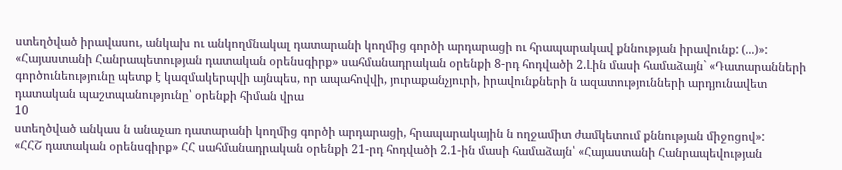ստեղծված իրավասու, անկախ ու անկողմնակալ դատարանի կողմից գործի արդարացի ու հրապարակավ քննության իրավունք: (...)»:
«Հայաստանի Հանրապետության դատական օրենսգիրք» սահմանադրական օրենքի 8-րդ հոդվածի 2.Լին մասի համաձայն` «Դատարանների գործունեությունը պետք է կազմակերպվի այնպես, որ ապահովվի, յուրաքանչյուրի, իրավունքների ն ազատությունների արդյունավետ դատական պաշտպանությունը՝ օրենքի հիման վրա
10
ստեղծված անկաս ն անաչառ դատարանի կողմից գործի արդարացի, հրապարակային ն ողջամիտ ժամկետում քննության միջոցով»:
«ՀՀՇ դատական օրենսգիրք» ՀՀ սահմանադրական օրենքի 21-րդ հոդվածի 2.1-ին մասի համաձայն՝ «Հայաստանի Հանրապեվության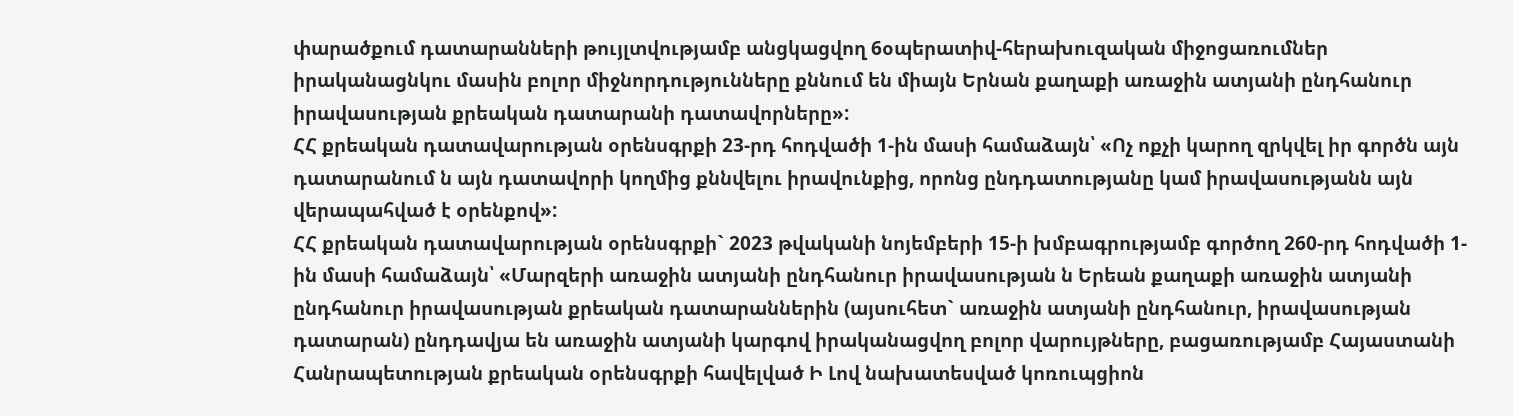փարածքում դատարանների թույլտվությամբ անցկացվող 6օպերատիվ-հերախուզական միջոցառումներ իրականացնկու մասին բոլոր միջնորդությունները քննում են միայն Երնան քաղաքի առաջին ատյանի ընդհանուր իրավասության քրեական դատարանի դատավորները»:
ՀՀ քրեական դատավարության օրենսգրքի 23-րդ հոդվածի 1-ին մասի համաձայն՝ «Ոչ ոքչի կարող զրկվել իր գործն այն դատարանում ն այն դատավորի կողմից քննվելու իրավունքից, որոնց ընդդատությանը կամ իրավասությանն այն վերապահված է օրենքով»:
ՀՀ քրեական դատավարության օրենսգրքի` 2023 թվականի նոյեմբերի 15-ի խմբագրությամբ գործող 260-րդ հոդվածի 1-ին մասի համաձայն՝ «Մարզերի առաջին ատյանի ընդհանուր իրավասության ն Երեան քաղաքի առաջին ատյանի ընդհանուր իրավասության քրեական դատարաններին (այսուհետ` առաջին ատյանի ընդհանուր, իրավասության դատարան) ընդդավյա են առաջին ատյանի կարգով իրականացվող բոլոր վարույթները, բացառությամբ Հայաստանի Հանրապետության քրեական օրենսգրքի հավելված Ի Լով նախատեսված կոռուպցիոն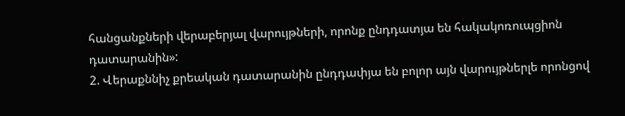հանցանքների վերաբերյալ վարույթների, որոնք ընդդատյա են հակակոռուպցիոն դատարանին»:
2. Վերաքննիչ քրեական դատարանին ընդդափյա են բոլոր այն վարույթներլե որոնցով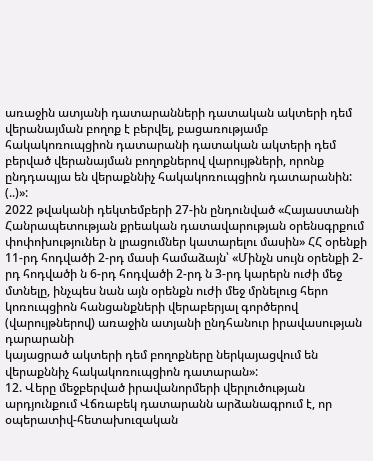առաջին ատյանի դատարանների դատական ակտերի դեմ վերանայման բողոք է բերվել, բացառությամբ հակակոռուպցիոն դատարանի դատական ակտերի դեմ բերված վերանայման բողոքներով վարույթների, որոնք ընդդապյա են վերաքննիչ հակակոռուպցիոն դատարանին:
(..)»:
2022 թվականի դեկտեմբերի 27-ին ընդունված «Հայաստանի Հանրապետության քրեական դատավարության օրենսգրքում փոփոխություներ ն լրացումներ կատարելու մասին» ՀՀ օրենքի 11-րդ հոդվածի 2-րդ մասի համաձայն՝ «Մինչն սույն օրենքի 2-րդ հոդվածի ն 6-րդ հոդվածի 2-րդ ն 3-րդ կարերն ուժի մեջ մտնելը, ինչպես նան այն օրենքն ուժի մեջ մրնելուց հերո կոռուպցիոն հանցանքների վերաբերյալ գործերով (վարույթներով) առաջին ատյանի ընդհանուր իրավասության դարարանի
կայացրած ակտերի դեմ բողոքները ներկայացվում են վերաքննիչ հակակոռուպցիոն դատարան»:
12. Վերը մեջբերված իրավանորմերի վերլուծության արդյունքում Վճռաբեկ դատարանն արձանագրում է, որ օպերատիվ-հետախուզական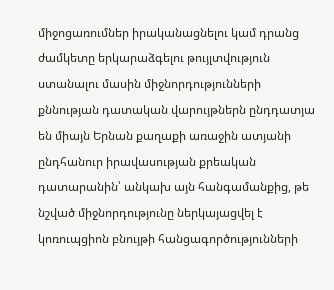միջոցառումներ իրականացնելու կամ դրանց ժամկետը երկարաձգելու թույլտվություն ստանալու մասին միջնորդությունների քննության դատական վարույթներն ընդդատյա են միայն Երնան քաղաքի առաջին ատյանի ընդհանուր իրավասության քրեական դատարանին՝ անկախ այն հանգամանքից, թե նշված միջնորդությունը ներկայացվել է կոռուպցիոն բնույթի հանցագործությունների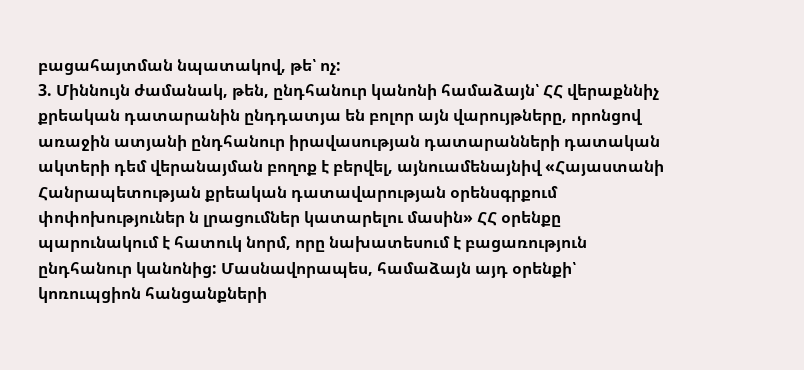բացահայտման նպատակով, թե՝ ոչ:
3. Միննույն ժամանակ, թեն, ընդհանուր կանոնի համաձայն՝ ՀՀ վերաքննիչ քրեական դատարանին ընդդատյա են բոլոր այն վարույթները, որոնցով առաջին ատյանի ընդհանուր իրավասության դատարանների դատական ակտերի դեմ վերանայման բողոք է բերվել, այնուամենայնիվ «Հայաստանի Հանրապետության քրեական դատավարության օրենսգրքում փոփոխություներ ն լրացումներ կատարելու մասին» ՀՀ օրենքը պարունակում է հատուկ նորմ, որը նախատեսում է բացառություն ընդհանուր կանոնից: Մասնավորապես, համաձայն այդ օրենքի՝ կոռուպցիոն հանցանքների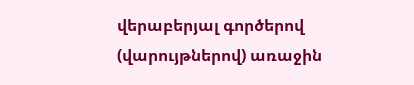վերաբերյալ գործերով (վարույթներով) առաջին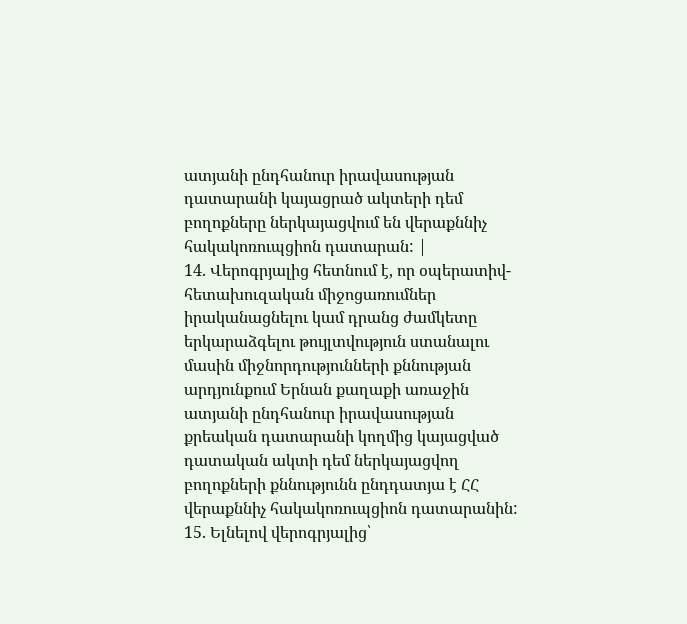ատյանի ընդհանուր իրավասության դատարանի կայացրած ակտերի դեմ բողոքները ներկայացվում են վերաքննիչ հակակոռուպցիոն դատարան: |
14. Վերոգրյալից հետնում է, որ օպերատիվ-հետախուզական միջոցառումներ իրականացնելու կամ դրանց ժամկետը երկարաձգելու թույլտվություն ստանալու մասին միջնորդությունների քննության արդյունքում Երնան քաղաքի առաջին ատյանի ընդհանուր իրավասության քրեական դատարանի կողմից կայացված դատական ակտի դեմ ներկայացվող բողոքների քննությունն ընդդատյա է ՀՀ վերաքննիչ հակակոռուպցիոն դատարանին:
15. Ելնելով վերոգրյալից՝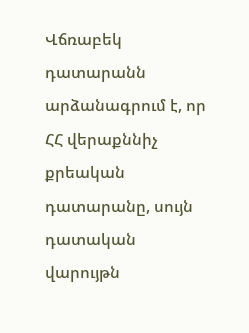Վճռաբեկ դատարանն արձանագրում է, որ ՀՀ վերաքննիչ քրեական դատարանը, սույն դատական վարույթն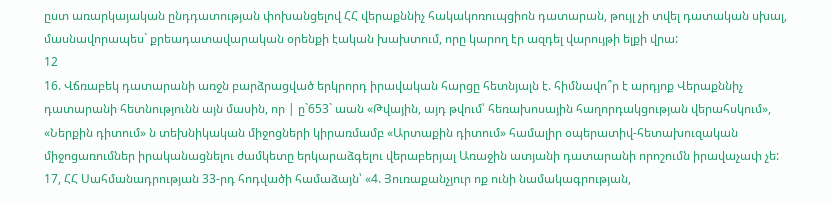ըստ առարկայական ընդդատության փոխանցելով ՀՀ վերաքննիչ հակակոռուպցիոն դատարան, թույլ չի տվել դատական սխալ, մասնավորապես` քրեադատավարական օրենքի էական խախտում, որը կարող էր ազդել վարույթի ելքի վրա:
12
16. Վճռաբեկ դատարանի առջն բարձրացված երկրորդ իրավական հարցը հետնյալն է. հիմնավո՞ր է արդյոք Վերաքննիչ դատարանի հետնությունն այն մասին, որ | ը`653` աան «Թվային, այդ թվում՝ հեռախոսային հաղորդակցության վերահսկում», «Ներքին դիտում» ն տեխնիկական միջոցների կիրառմամբ «Արտաքին դիտում» համալիր օպերատիվ-հետախուզական միջոցառումներ իրականացնելու ժամկետը երկարաձգելու վերաբերյալ Առաջին ատյանի դատարանի որոշումն իրավաչափ չե:
17, ՀՀ Սահմանադրության 33-րդ հոդվածի համաձայն՝ «4. Յուռաքանչյուր ոք ունի նամակագրության,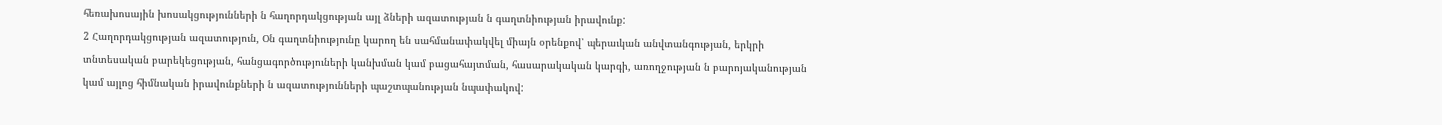հեռախոսային խոսակցությունների ն հաղորդակցության այլ ձների ազատության ն գաղտնիության իրավունք:
2 Հաղորդակցության ազատություն, Օն գաղտնիությունը կարող են սահմանափակվել միայն օրենքով՝ պերաւկան անվտանգության, երկրի տնտեսական բարեկեցության, հանցագործություների կանխման կամ բացահայտման, հասարակական կարգի, առողջության ն բարոյականության կամ այլոց հիմնական իրավունքների ն ազատությունների պաշտպանության նպափակով: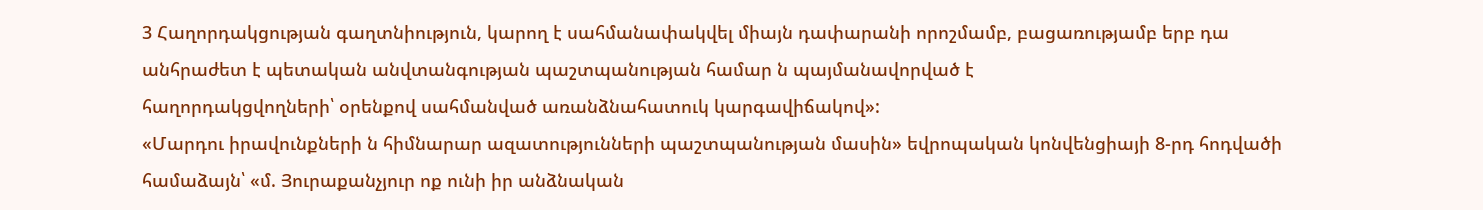3 Հաղորդակցության գաղտնիություն, կարող է սահմանափակվել միայն դափարանի որոշմամբ, բացառությամբ երբ դա անհրաժետ է պետական անվտանգության պաշտպանության համար ն պայմանավորված է
հաղորդակցվողների՝ օրենքով սահմանված առանձնահատուկ կարգավիճակով»:
«Մարդու իրավունքների ն հիմնարար ազատությունների պաշտպանության մասին» եվրոպական կոնվենցիայի 8-րդ հոդվածի համաձայն՝ «մ. Յուրաքանչյուր ոք ունի իր անձնական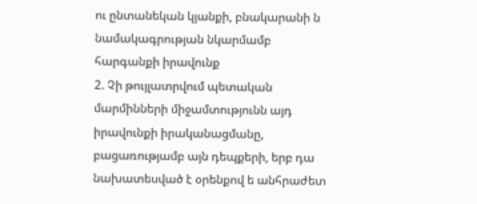ու ընտանեկան կյանքի, բնակարանի ն նամակագրության նկարմամբ հարգանքի իրավունք
2. Չի թույլատրվում պետական մարմինների միջամտությունն այդ իրավունքի իրականացմանը, բացառությամբ այն դեպքերի, երբ դա նախատեսված է օրենքով ե անհրաժետ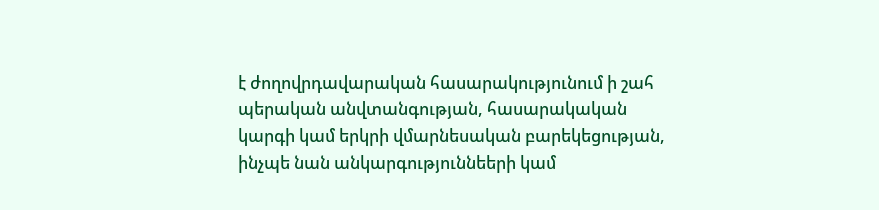է ժողովրդավարական հասարակությունում ի շահ պերական անվտանգության, հասարակական կարգի կամ երկրի վմարնեսական բարեկեցության, ինչպե նան անկարգություննեերի կամ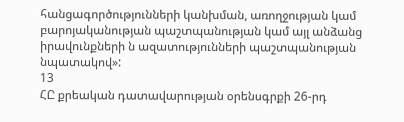հանցագործությունների կանխման, առողջության կամ բարոյականության պաշտպանության կամ այլ անձանց իրավունքների ն ազատությունների պաշտպանության նպատակով»:
13
ՀԸ քրեական դատավարության օրենսգրքի 26-րդ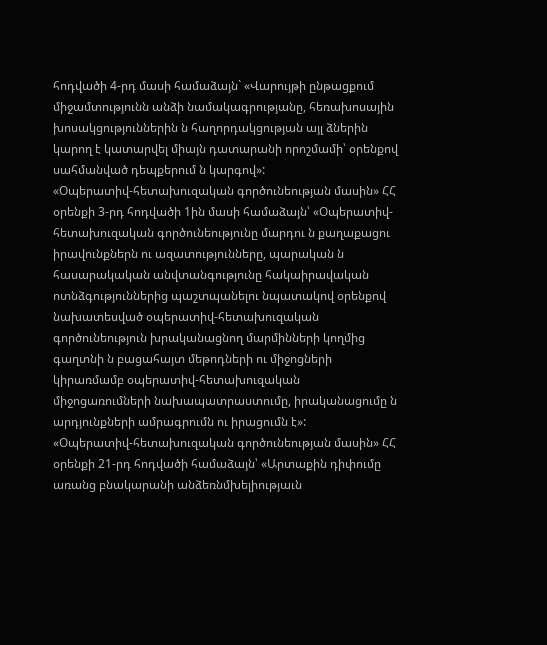հոդվածի 4-րդ մասի համաձայն` «Վարույթի ընթացքում միջամտությունն անձի նամակագրությանը, հեռախոսային խոսակցություններին ն հաղորդակցության այլ ձներին կարող է կատարվել միայն դատարանի որոշմամի՝ օրենքով սահմանված դեպքերում ն կարգով»:
«Օպերատիվ-հետախուզական գործունեության մասին» ՀՀ օրենքի 3-րդ հոդվածի 1ին մասի համաձայն՝ «Օպերատիվ-հետախուզական գործունեությունը մարդու ն քաղաքացու իրավունքներն ու ազատությունները, պարական ն հասարակական անվտանգությունը հակաիրավական ոտնձգություններից պաշտպանելու նպատակով օրենքով նախատեսված օպերատիվ-հետախուզական գործունեություն խրականացնող մարմինների կողմից գաղտնի ն բացահայտ մեթոդների ու միջոցների կիրառմամբ օպերատիվ-հետախուզական միջոցառումների նախապատրաստումը, իրականացումը ն արդյունքների ամրագրումն ու իրացումն է»:
«Օպերատիվ-հետախուզական գործունեության մասին» ՀՀ օրենքի 21-րդ հոդվածի համաձայն՝ «Արտաքին դիփումը առանց բնակարանի անձեռնմխելիությաւն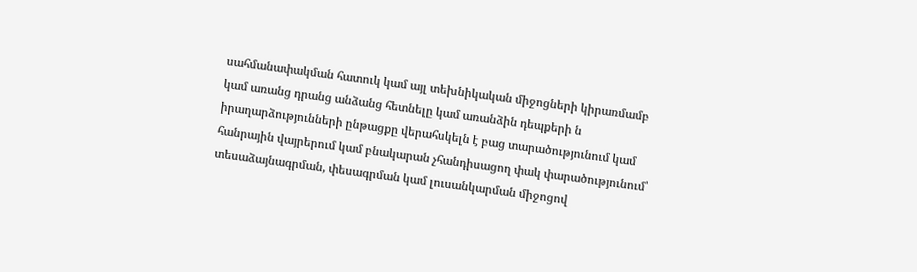սահմանափակման հատուկ կամ այլ տեխնիկական միջոցների կիրառմամբ կամ առանց դրանց անձանց հետնելը կամ առանձին դեպքերի ն իրաղարձությունների ընթացքը վերահսկելն է բաց տարածությունում կամ հանրային վայրերում կամ բնակարան չհանդիսացող փակ փարածությունում՝ տեսաձայնագրման, փեսագրման կամ լուսանկարման միջոցով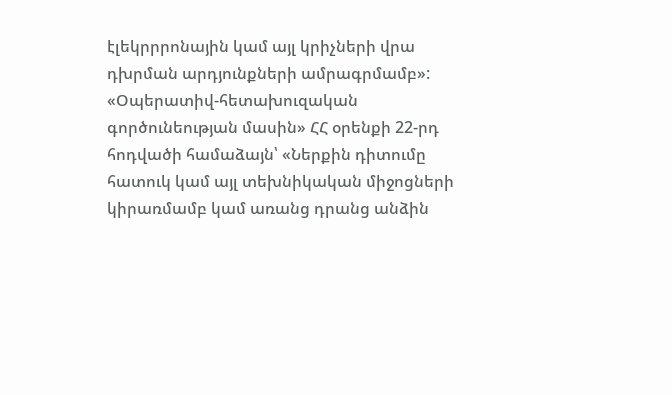էլեկրրրոնային կամ այլ կրիչների վրա դխրման արդյունքների ամրագրմամբ»:
«Օպերատիվ-հետախուզական գործունեության մասին» ՀՀ օրենքի 22-րդ հոդվածի համաձայն՝ «Ներքին դիտումը հատուկ կամ այլ տեխնիկական միջոցների կիրառմամբ կամ առանց դրանց անձին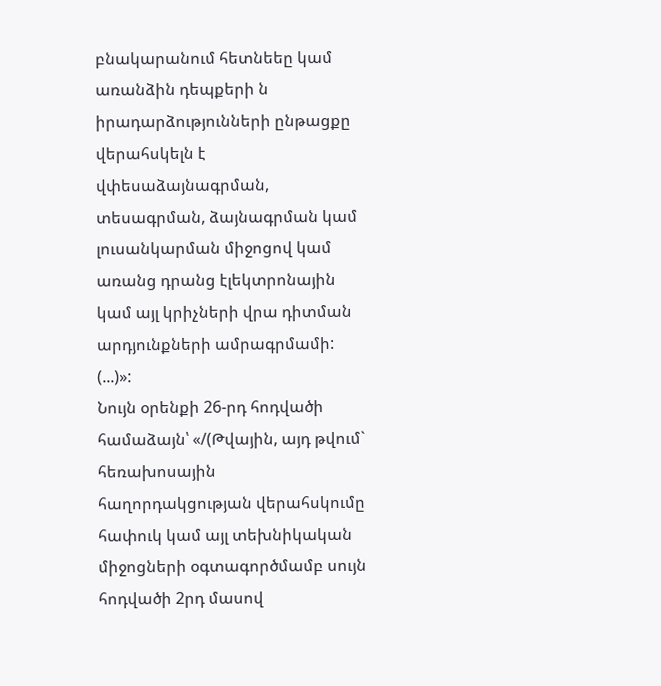բնակարանում հետնեեը կամ առանձին դեպքերի ն իրադարձությունների ընթացքը վերահսկելն է վփեսաձայնագրման, տեսագրման, ձայնագրման կամ լուսանկարման միջոցով կամ առանց դրանց էլեկտրոնային կամ այլ կրիչների վրա դիտման արդյունքների ամրագրմամի: (...)»:
Նույն օրենքի 26-րդ հոդվածի համաձայն՝ «/(Թվային, այդ թվում` հեռախոսային հաղորդակցության վերահսկումը հափուկ կամ այլ տեխնիկական միջոցների օգտագործմամբ սույն հոդվածի 2րդ մասով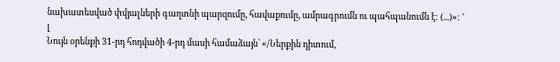նախատեսված փվյալների գաղտնի պարզումը, հավաքումը, ամրագրումն ու պահպանումն է: (...)»: '
լ
Նույն օրենքի 31-րդ հոդվածի 4-րդ մասի համաձայն՝ «/Ներքին դիտում,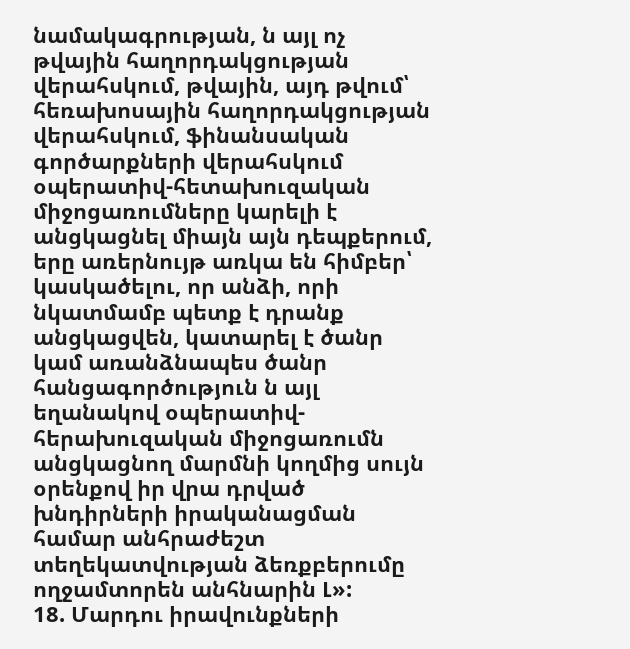նամակագրության, ն այլ ոչ թվային հաղորդակցության վերահսկում, թվային, այդ թվում՝ հեռախոսային հաղորդակցության վերահսկում, ֆինանսական գործարքների վերահսկում օպերատիվ-հետախուզական միջոցառումները կարելի է անցկացնել միայն այն դեպքերում, երը առերնույթ առկա են հիմբեր՝ կասկածելու, որ անձի, որի նկատմամբ պետք է դրանք անցկացվեն, կատարել է ծանր կամ առանձնապես ծանր հանցագործություն ն այլ եղանակով օպերատիվ-հերախուզական միջոցառումն անցկացնող մարմնի կողմից սույն օրենքով իր վրա դրված խնդիրների իրականացման համար անհրաժեշտ տեղեկատվության ձեռքբերումը ողջամտորեն անհնարին Լ»:
18. Մարդու իրավունքների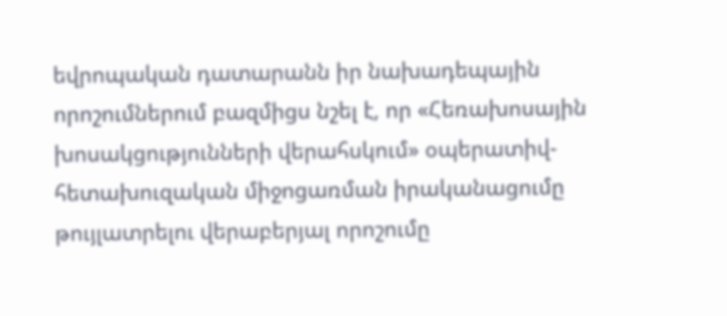եվրոպական դատարանն իր նախադեպային որոշումներում բազմիցս նշել է, որ «Հեռախոսային խոսակցությունների վերահսկում» օպերատիվ-հետախուզական միջոցառման իրականացումը թույլատրելու վերաբերյալ որոշումը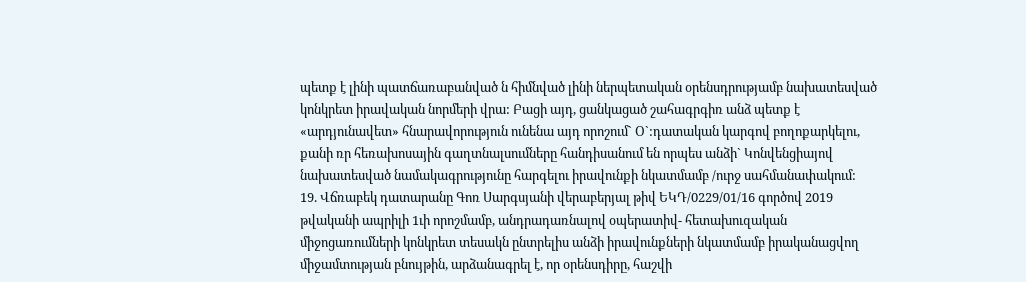պետք է լինի պատճառաբանված ն հիմնված լինի ներպետական օրենսդրությամբ նախատեսված կոնկրետ իրավական նորմերի վրա: Բացի այդ, ցանկացած շահագրգիռ անձ պետք է «արդյունավետ» հնարավորություն ունենա այդ որոշում` Օ`:դատական կարգով բողոքարկելու, քանի ռր հեռախոսային գաղտնալսումները հանդիսանում են որպես անձի` Կոնվենցիայով նախատեսված նամակագրությունը հարգելու իրավունքի նկատմամբ /ուրջ սահմանափակում:
19. Վճռաբեկ դատարանը Գոռ Սարգսյանի վերաբերյալ թիվ ԵԿԴ/0229/01/16 գործով 2019 թվականի ապրիլի 1ւի որոշմամբ, անդրադառնալով օպերատիվ- հետախուզական միջոցառումների կոնկրետ տեսակն ընտրելիս անձի իրավունքների նկատմամբ իրականացվող միջամտության բնույթին, արձանագրել է, որ օրենսդիրը, հաշվի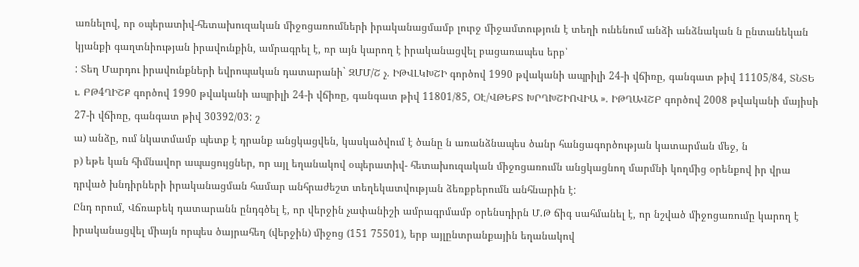առնելով, որ օպերատիվ-հետախուզական միջոցառումների իրականացմամբ լուրջ միջամտություն է տեղի ունենում անձի անձնական ն ընտանեկան կյանքի գաղտնիության իրավունքին, ամրագրել է, ռր այն կարող է իրականացվել բացառապես երբ՝
: Տեղ Մարդու իրավունքների եվրոպական դատարանի` ԶՄՄ/Շ չ. ԻԹՎԼԿԽՇԻ գործով 1990 թվականի ապրիլի 24-ի վճիռը, գանգատ թիվ 11105/84, ՏՆՏԵ ւ. ԲԹ4ՂԻՇՔ գործով 1990 թվականի ապրիլի 24-ի վճիռը, գանգատ թիվ 11801/85, ՕԷ/ՎԹԵՔՏ ԽՐՂԽՇԻՈՎԻԱ ». ԻԹՂԱՎՇԲ գործով 2008 թվականի մայիսի 27-ի վճիռը, գանգատ թիվ 30392/03: շ
ա) անձը, ում նկատմամբ պետք է դրանք անցկացվեն, կասկածվում է ծանը ն առանձնապես ծանր հանցագործության կատարման մեջ, ն
բ) եթե կան հիմնավոր ապացույցներ, որ այլ եղանակով օպերատիվ- հետախուզական միջոցառումն անցկացնող մարմնի կողմից օրենքով իր վրա դրված խնդիրների իրականացման համար անհրաժեշտ տեղեկատվության ձեռքբերումն անհնարին է:
Ընդ որում, Վճռաբեկ դատարանն ընդգծել է, որ վերջին չափանիշի ամրագրմամբ օրենսդիրն Մ.Թ ճիգ սահմանել է, որ նշված միջոցառումը կարող է իրականացվել միայն որպես ծայրահեղ (վերջին) միջոց (151 75501), երբ այլընտրանքային եղանակով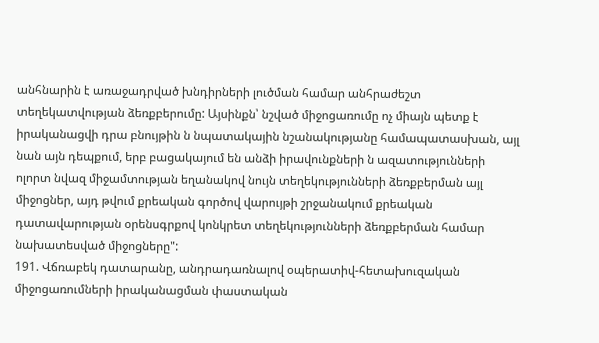անհնարին է առաջադրված խնդիրների լուծման համար անհրաժեշտ տեղեկատվության ձեռքբերումը: Այսինքն՝ նշված միջոցառումը ոչ միայն պետք է իրականացվի դրա բնույթին ն նպատակային նշանակությանը համապատասխան, այլ նան այն դեպքում, երբ բացակայում են անձի իրավունքների ն ազատությունների ոլորտ նվազ միջամտության եղանակով նույն տեղեկությունների ձեռքբերման այլ միջոցներ, այդ թվում քրեական գործով վարույթի շրջանակում քրեական դատավարության օրենսգրքով կոնկրետ տեղեկությունների ձեռքբերման համար նախատեսված միջոցները":
191. Վճռաբեկ դատարանը, անդրադառնալով օպերատիվ-հետախուզական միջոցառումների իրականացման փաստական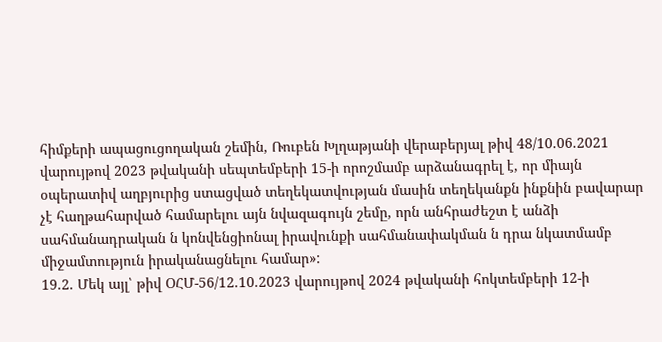հիմքերի ապացուցողական շեմին, Ռուբեն Խլղաթյանի վերաբերյալ թիվ 48/10.06.2021 վարույթով 2023 թվականի սեպտեմբերի 15-ի որոշմամբ արձանագրել է, որ միայն օպերատիվ աղբյուրից ստացված տեղեկատվության մասին տեղեկանքն ինքնին բավարար չէ հաղթահարված համարելու այն նվազագույն շեմը, որն անհրաժեշտ է անձի սահմանադրական ն կոնվենցիոնալ իրավունքի սահմանափակման ն դրա նկատմամբ միջամտություն իրականացնելու համար»:
19.2. Մեկ այլ՝ թիվ ՕՀՄ-56/12.10.2023 վարույթով 2024 թվականի հոկտեմբերի 12-ի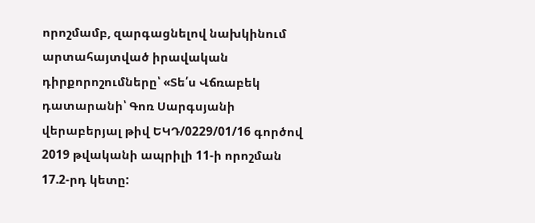որոշմամբ, զարգացնելով նախկինում արտահայտված իրավական դիրքորոշումները՝ «Տե՛ս Վճռաբեկ դատարանի՝ Գոռ Սարգսյանի վերաբերյալ թիվ ԵԿԴ/0229/01/16 գործով 2019 թվականի ապրիլի 11-ի որոշման 17.2-րդ կետը: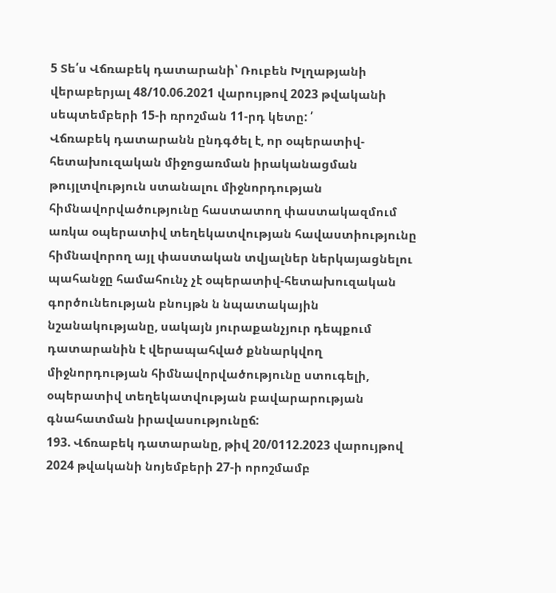5 Տե՛ս Վճռաբեկ դատարանի՝ Ռուբեն Խլղաթյանի վերաբերյալ 48/10.06.2021 վարույթով 2023 թվականի սեպտեմբերի 15-ի ռրոշման 11-րդ կետը: ՛
Վճռաբեկ դատարանն ընդգծել է, որ օպերատիվ-հետախուզական միջոցառման իրականացման թույլտվություն ստանալու միջնորդության հիմնավորվածությունը հաստատող փաստակազմում առկա օպերատիվ տեղեկատվության հավաստիությունը հիմնավորող այլ փաստական տվյալներ ներկայացնելու պահանջը համահունչ չէ օպերատիվ-հետախուզական գործունեության բնույթն ն նպատակային նշանակությանը, սակայն յուրաքանչյուր դեպքում դատարանին է վերապահված քննարկվող միջնորդության հիմնավորվածությունը ստուգելի, օպերատիվ տեղեկատվության բավարարության գնահատման իրավասությունըճ:
193. Վճռաբեկ դատարանը, թիվ 20/0112.2023 վարույթով 2024 թվականի նոյեմբերի 27-ի որոշմամբ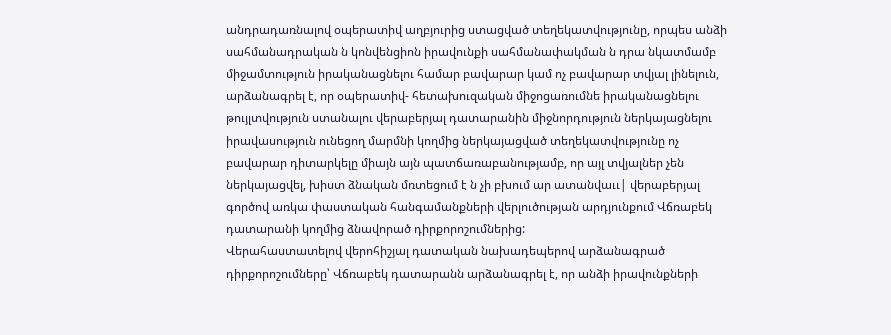անդրադառնալով օպերատիվ աղբյուրից ստացված տեղեկատվությունը, որպես անձի սահմանադրական ն կոնվենցիոն իրավունքի սահմանափակման ն դրա նկատմամբ միջամտություն իրականացնելու համար բավարար կամ ոչ բավարար տվյալ լինելուն, արձանագրել է, որ օպերատիվ- հետախուզական միջոցառումնե իրականացնելու թույլտվություն ստանալու վերաբերյալ դատարանին միջնորդություն ներկայացնելու իրավասություն ունեցող մարմնի կողմից ներկայացված տեղեկատվությունը ոչ բավարար դիտարկելը միայն այն պատճառաբանությամբ, որ այլ տվյալներ չեն ներկայացվել, խիստ ձնական մռտեցում է ն չի բխում ար ատանվաււ| վերաբերյալ գործով առկա փաստական հանգամանքների վերլուծության արդյունքում Վճռաբեկ դատարանի կողմից ձնավորած դիրքորոշումներից:
Վերահաստատելով վերոհիշյալ դատական նախադեպերով արձանագրած դիրքորոշումները՝ Վճռաբեկ դատարանն արձանագրել է, որ անձի իրավունքների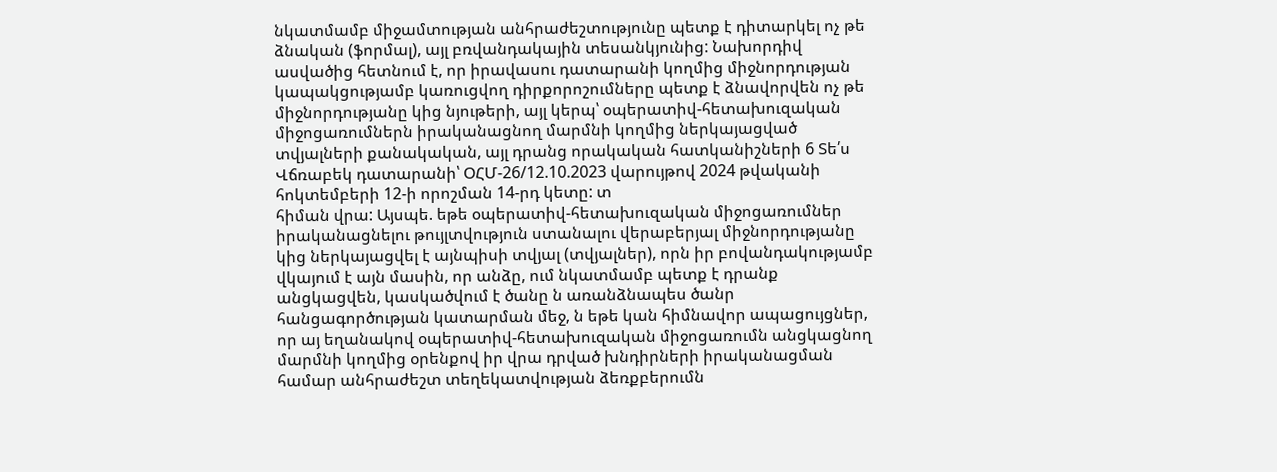նկատմամբ միջամտության անհրաժեշտությունը պետք է դիտարկել ոչ թե ձնական (ֆորմալ), այլ բռվանդակային տեսանկյունից: Նախորդիվ ասվածից հետնում է, որ իրավասու դատարանի կողմից միջնորդության կապակցությամբ կառուցվող դիրքորոշումները պետք է ձնավորվեն ոչ թե միջնորդությանը կից նյութերի, այլ կերպ՝ օպերատիվ-հետախուզական միջոցառումներն իրականացնող մարմնի կողմից ներկայացված տվյալների քանակական, այլ դրանց որակական հատկանիշների 6 Տե՛ս Վճռաբեկ դատարանի՝ ՕՀՄ-26/12.10.2023 վարույթով 2024 թվականի հոկտեմբերի 12-ի որոշման 14-րդ կետը: տ
հիման վրա: Այսպե. եթե օպերատիվ-հետախուզական միջոցառումներ իրականացնելու թույլտվություն ստանալու վերաբերյալ միջնորդությանը կից ներկայացվել է այնպիսի տվյալ (տվյալներ), որն իր բովանդակությամբ վկայում է այն մասին, որ անձը, ում նկատմամբ պետք է դրանք անցկացվեն, կասկածվում է ծանը ն առանձնապես ծանր հանցագործության կատարման մեջ, ն եթե կան հիմնավոր ապացույցներ, որ այ եղանակով օպերատիվ-հետախուզական միջոցառումն անցկացնող մարմնի կողմից օրենքով իր վրա դրված խնդիրների իրականացման համար անհրաժեշտ տեղեկատվության ձեռքբերումն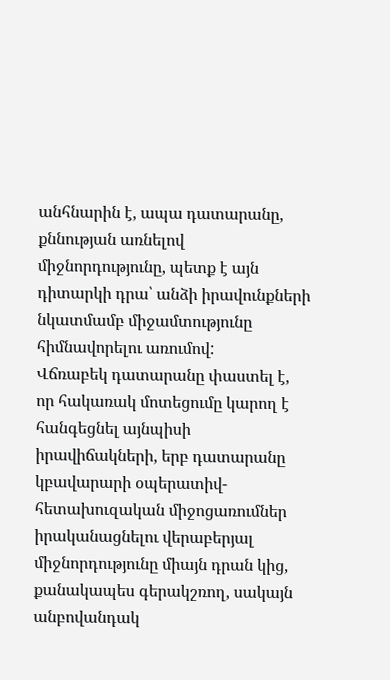անհնարին է, ապա դատարանը, քննության առնելով միջնորդությունը, պետք է այն դիտարկի դրա՝ անձի իրավունքների նկատմամբ միջամտությունը հիմնավորելու առումով:
Վճռաբեկ դատարանը փաստել է, որ հակառակ մոտեցումը կարող է հանգեցնել այնպիսի իրավիճակների, երբ դատարանը կբավարարի օպերատիվ-հետախուզական միջոցառումներ իրականացնելու վերաբերյալ միջնորդությունը միայն դրան կից, քանակապես գերակշռող, սակայն անբովանդակ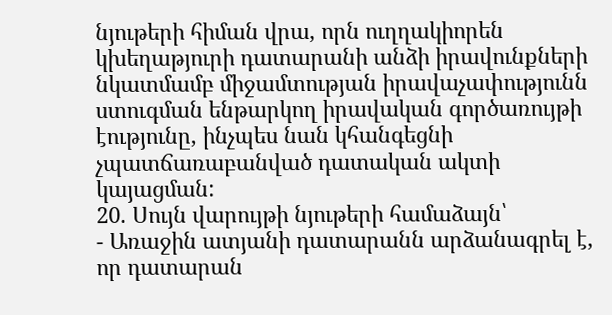նյութերի հիման վրա, որն ուղղակիորեն կխեղաթյուրի դատարանի անձի իրավունքների նկատմամբ միջամտության իրավաչափությունն ստուգման ենթարկող իրավական գործառույթի էությունը, ինչպես նան կհանգեցնի չպատճառաբանված դատական ակտի կայացման:
20. Սույն վարույթի նյութերի համաձայն՝
- Առաջին ատյանի դատարանն արձանագրել է, որ դատարան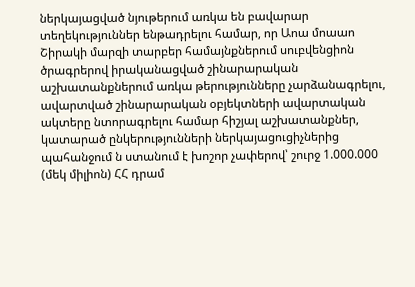ներկայացված նյութերում առկա են բավարար տեղեկություններ ենթադրելու համար, որ Աոա մոաաո Շիրակի մարզի տարբեր համայնքներում սուբվենցիոն ծրագրերով իրականացված շինարարական աշխատանքներում առկա թերությունները չարձանագրելու, ավարտված շինարարական օբյեկտների ավարտական ակտերը նտորագրելու համար հիշյալ աշխատանքներ, կատարած ընկերությունների ներկայացուցիչներից պահանջում ն ստանում է խոշոր չափերով՝ շուրջ 1.000.000 (մեկ միլիոն) ՀՀ դրամ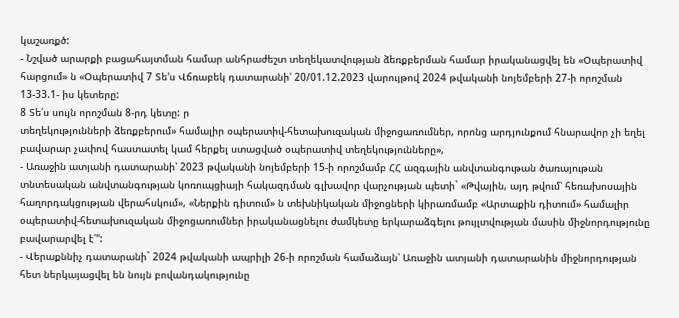կաշառքծ:
- Նշված արարքի բացահայտման համար անհրաժեշտ տեղեկատվության ձեռքբերման համար իրականացվել են «Օպերատիվ հարցում» ն «Օպերատիվ 7 Տե'ս Վճռաբեկ դատարանի՝ 20/01.12.2023 վարույթով 2024 թվականի նոյեմբերի 27-ի որոշման 13-33.1- իս կետերը:
8 Տե՛ս սույն որոշման 8-րդ կետը: ր
տեղեկությունների ձեռքբերում» համալիր օպերատիվ-հետախուզական միջոցառումներ, որոնց արդյունքում հնարավոր չի եղել բավարար չափով հաստատել կամ հերքել ստացված օպերատիվ տեղեկությունները»,
- Առաջին ատյանի դատարանի՝ 2023 թվականի նոյեմբերի 15-ի որոշմամբ ՀՀ ազգային անվտանգութան ծառայութան տնտեսական անվտանգության կոռուպցիայի հակազդման գլխավոր վարչության պետի` «Թվային, այդ թվում՝ հեռախոսային հաղորդակցության վերահսկում», «Ներքին դիտում» ն տեխնիկական միջոցների կիրառմամբ «Արտաքին դիտում» համալիր օպերատիվ-հետախուզական միջոցառումներ իրականացնելու ժամկետը երկարաձգելու թույլտվության մասին միջնորդությունը բավարարվել է՛":
- Վերաքննիչ դատարանի` 2024 թվականի ապրիլի 26-ի որոշման համաձայն՝ Առաջին ատյանի դատարանին միջնորդության հետ ներկայացվել են նույն բովանդակությունը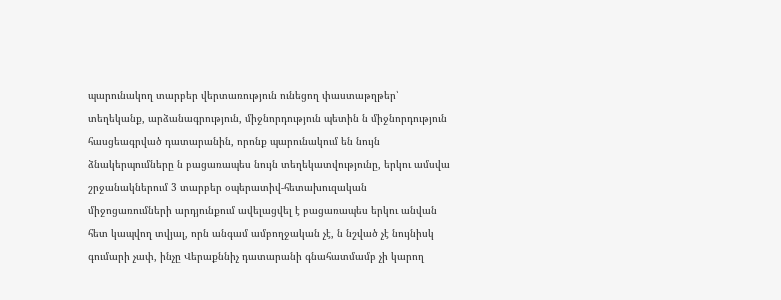պարունակող տարբեր վերտառություն ունեցող փաստաթղթեր՝ տեղեկանք, արձանագրություն, միջնորդություն պետին ն միջնորդություն հասցեագրված դատարանին, որոնք պարունակում են նույն ձնակերպումները ն բացառապես նույն տեղեկատվությունը, երկու ամսվա շրջանակներում 3 տարբեր օպերատիվ-հետախուզական միջոցառումների արդյունքում ավելացվել է բացառապես երկու անվան հետ կապվող տվյալ, որն անգամ ամբողջական չէ, ն նշված չէ նույնիսկ գումարի չափ, ինչը Վերաքննիչ դատարանի գնահատմամբ չի կարող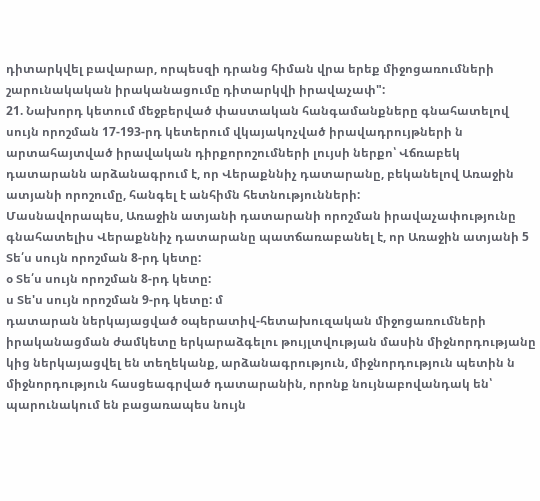դիտարկվել բավարար, որպեսզի դրանց հիման վրա երեք միջոցառումների շարունակական իրականացումը դիտարկվի իրավաչափ":
21. Նախորդ կետում մեջբերված փաստական հանգամանքները գնահատելով սույն որոշման 17-193-րդ կետերում վկայակոչված իրավադրույթների ն արտահայտված իրավական դիրքորոշումների լույսի ներքո՝ Վճռաբեկ դատարանն արձանագրում է, որ Վերաքննիչ դատարանը, բեկանելով Առաջին ատյանի որոշումը, հանգել է անհիմն հետնությունների:
Մասնավորապես, Առաջին ատյանի դատարանի որոշման իրավաչափությունը գնահատելիս Վերաքննիչ դատարանը պատճառաբանել է, որ Առաջին ատյանի 5 Տե՛ս սույն որոշման 8-րդ կետը:
օ Տե՛ս սույն որոշման 8-րդ կետը:
ս Տե'ս սույն որոշման 9-րդ կետը: մ
դատարան ներկայացված օպերատիվ-հետախուզական միջոցառումների իրականացման ժամկետը երկարաձգելու թույլտվության մասին միջնորդությանը կից ներկայացվել են տեղեկանք, արձանագրություն, միջնորդություն պետին ն միջնորդություն հասցեագրված դատարանին, որոնք նույնաբովանդակ են՝ պարունակում են բացառապես նույն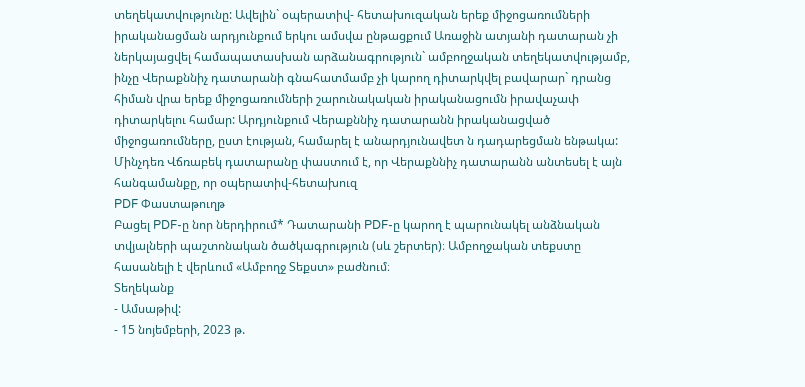տեղեկատվությունը: Ավելին` օպերատիվ- հետախուզական երեք միջոցառումների իրականացման արդյունքում երկու ամսվա ընթացքում Առաջին ատյանի դատարան չի ներկայացվել համապատասխան արձանագրություն` ամբողջական տեղեկատվությամբ, ինչը Վերաքննիչ դատարանի գնահատմամբ չի կարող դիտարկվել բավարար` դրանց հիման վրա երեք միջոցառումների շարունակական իրականացումն իրավաչափ դիտարկելու համար: Արդյունքում Վերաքննիչ դատարանն իրականացված միջոցառումները, ըստ էության, համարել է անարդյունավետ ն դադարեցման ենթակա:
Մինչդեռ Վճռաբեկ դատարանը փաստում է, որ Վերաքննիչ դատարանն անտեսել է այն հանգամանքը, որ օպերատիվ-հետախուզ
PDF Փաստաթուղթ
Բացել PDF-ը նոր ներդիրում* Դատարանի PDF-ը կարող է պարունակել անձնական տվյալների պաշտոնական ծածկագրություն (սև շերտեր)։ Ամբողջական տեքստը հասանելի է վերևում «Ամբողջ Տեքստ» բաժնում։
Տեղեկանք
- Ամսաթիվ:
- 15 նոյեմբերի, 2023 թ.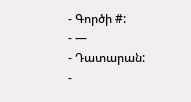- Գործի #:
- —
- Դատարան:
-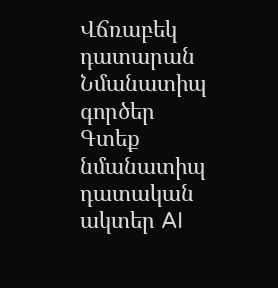Վճռաբեկ դատարան
Նմանատիպ գործեր
Գտեք նմանատիպ դատական ակտեր AI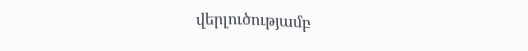վերլուծությամբ